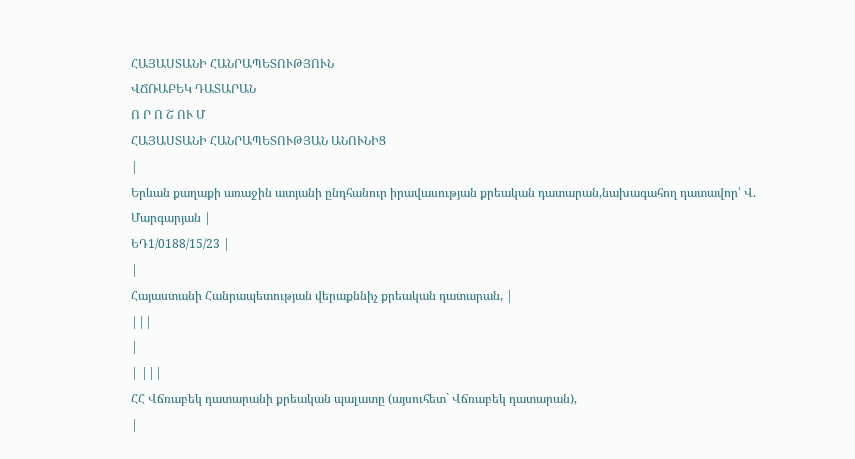ՀԱՅԱՍՏԱՆԻ ՀԱՆՐԱՊԵՏՈՒԹՅՈՒՆ
ՎՃՌԱԲԵԿ ԴԱՏԱՐԱՆ
Ո Ր Ո Շ ՈՒ Մ
ՀԱՅԱՍՏԱՆԻ ՀԱՆՐԱՊԵՏՈՒԹՅԱՆ ԱՆՈՒՆԻՑ
|
Երևան քաղաքի առաջին ատյանի ընդհանուր իրավասության քրեական դատարան,նախագահող դատավոր՝ Վ. Մարգարյան |
ԵԴ1/0188/15/23 |
|
Հայաստանի Հանրապետության վերաքննիչ քրեական դատարան, |
|||
|
| |||
ՀՀ Վճռաբեկ դատարանի քրեական պալատը (այսուհետ` Վճռաբեկ դատարան),
|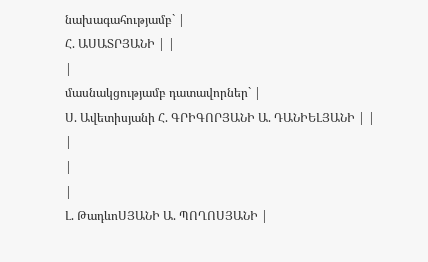նախագահությամբ` |
Հ. ԱՍԱՏՐՅԱՆԻ | |
|
մասնակցությամբ դատավորներ` |
Ս. Ավետիսյանի Հ. ԳՐԻԳՈՐՅԱՆԻ Ա. ԴԱՆԻԵԼՅԱՆԻ | |
|
|
|
Լ. ԹադևոՍՅԱՆԻ Ա. ՊՈՂՈՍՅԱՆԻ |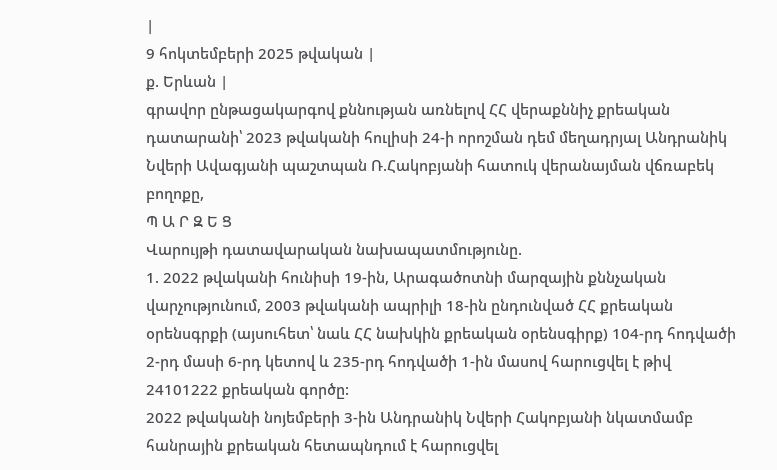|
9 հոկտեմբերի 2025 թվական |
ք. Երևան |
գրավոր ընթացակարգով քննության առնելով ՀՀ վերաքննիչ քրեական դատարանի՝ 2023 թվականի հուլիսի 24-ի որոշման դեմ մեղադրյալ Անդրանիկ Նվերի Ավագյանի պաշտպան Ռ.Հակոբյանի հատուկ վերանայման վճռաբեկ բողոքը,
Պ Ա Ր Զ Ե Ց
Վարույթի դատավարական նախապատմությունը.
1. 2022 թվականի հունիսի 19-ին, Արագածոտնի մարզային քննչական վարչությունում, 2003 թվականի ապրիլի 18-ին ընդունված ՀՀ քրեական օրենսգրքի (այսուհետ՝ նաև ՀՀ նախկին քրեական օրենսգիրք) 104-րդ հոդվածի 2-րդ մասի 6-րդ կետով և 235-րդ հոդվածի 1-ին մասով հարուցվել է թիվ 24101222 քրեական գործը:
2022 թվականի նոյեմբերի 3-ին Անդրանիկ Նվերի Հակոբյանի նկատմամբ հանրային քրեական հետապնդում է հարուցվել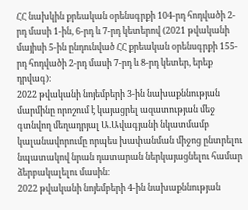ՀՀ նախկին քրեական օրենսգրքի 104-րդ հոդվածի 2-րդ մասի 1-ին, 6-րդ և 7-րդ կետերով (2021 թվականի մայիսի 5-ին ընդունված ՀՀ քրեական օրենսգրքի 155-րդ հոդվածի 2-րդ մասի 7-րդ և 8-րդ կետեր, երեք դրվագ)։
2022 թվականի նոյեմբերի 3-ին նախաքննության մարմինը որոշում է կայացրել ազատության մեջ գտնվող մեղադրյալ Ա.Ավագյանի նկատմամբ կալանավորումը որպես խափանման միջոց ընտրելու նպատակով նրան դատարան ներկայացնելու համար ձերբակալելու մասին։
2022 թվականի նոյեմբերի 4-ին նախաքննության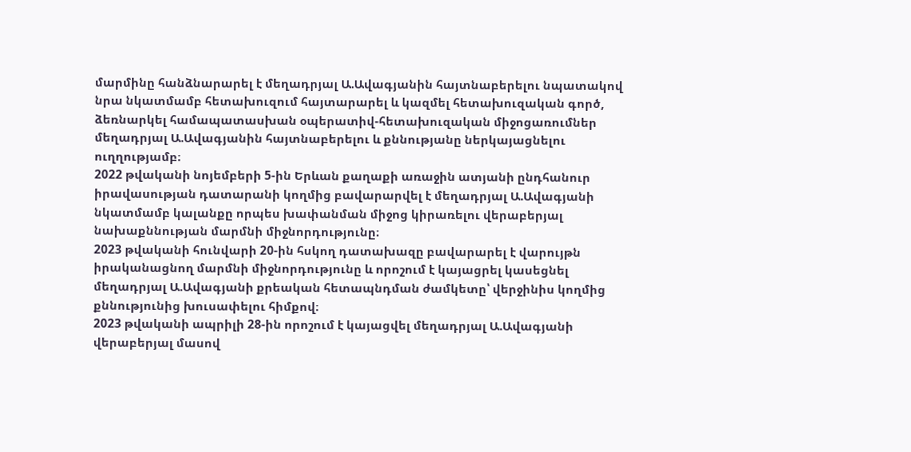մարմինը հանձնարարել է մեղադրյալ Ա.Ավագյանին հայտնաբերելու նպատակով նրա նկատմամբ հետախուզում հայտարարել և կազմել հետախուզական գործ, ձեռնարկել համապատասխան օպերատիվ-հետախուզական միջոցառումներ մեղադրյալ Ա.Ավագյանին հայտնաբերելու և քննությանը ներկայացնելու ուղղությամբ։
2022 թվականի նոյեմբերի 5-ին Երևան քաղաքի առաջին ատյանի ընդհանուր իրավասության դատարանի կողմից բավարարվել է մեղադրյալ Ա.Ավագյանի նկատմամբ կալանքը որպես խափանման միջոց կիրառելու վերաբերյալ նախաքննության մարմնի միջնորդությունը։
2023 թվականի հունվարի 20-ին հսկող դատախազը բավարարել է վարույթն իրականացնող մարմնի միջնորդությունը և որոշում է կայացրել կասեցնել մեղադրյալ Ա.Ավագյանի քրեական հետապնդման ժամկետը՝ վերջինիս կողմից քննությունից խուսափելու հիմքով։
2023 թվականի ապրիլի 28-ին որոշում է կայացվել մեղադրյալ Ա.Ավագյանի վերաբերյալ մասով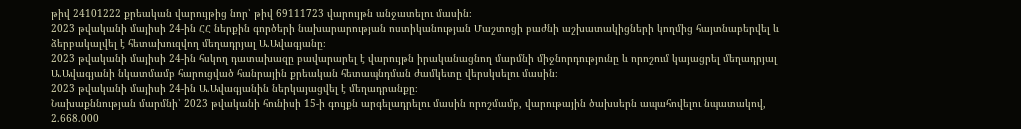թիվ 24101222 քրեական վարույթից նոր՝ թիվ 69111723 վարույթն անջատելու մասին։
2023 թվականի մայիսի 24-ին ՀՀ ներքին գործերի նախարարության ոստիկանության Մաշտոցի բաժնի աշխատակիցների կողմից հայտնաբերվել և ձերբակալվել է հետախուզվող մեղադրյալ Ա.Ավագյանը։
2023 թվականի մայիսի 24-ին հսկող դատախազը բավարարել է վարույթն իրականացնող մարմնի միջնորդությունը և որոշում կայացրել մեղադրյալ Ա.Ավագյանի նկատմամբ հարուցված հանրային քրեական հետապնդման ժամկետը վերսկսելու մասին։
2023 թվականի մայիսի 24-ին Ա.Ավագյանին ներկայացվել է մեղադրանքը։
Նախաքննության մարմնի՝ 2023 թվականի հունիսի 15-ի գույքն արգելադրելու մասին որոշմամբ, վարութային ծախսերն ապահովելու նպատակով, 2.668.000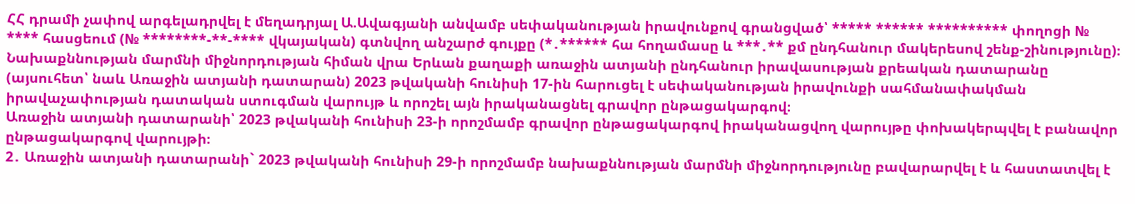ՀՀ դրամի չափով արգելադրվել է մեղադրյալ Ա.Ավագյանի անվամբ սեփականության իրավունքով գրանցված՝ ***** ****** ********** փողոցի № **** հասցեում (№ ********-**-**** վկայական) գտնվող անշարժ գույքը (*․****** հա հողամասը և ***․** քմ ընդհանուր մակերեսով շենք-շինությունը)։
Նախաքննության մարմնի միջնորդության հիման վրա Երևան քաղաքի առաջին ատյանի ընդհանուր իրավասության քրեական դատարանը (այսուհետ՝ նաև Առաջին ատյանի դատարան) 2023 թվականի հունիսի 17-ին հարուցել է սեփականության իրավունքի սահմանափակման իրավաչափության դատական ստուգման վարույթ և որոշել այն իրականացնել գրավոր ընթացակարգով։
Առաջին ատյանի դատարանի՝ 2023 թվականի հունիսի 23-ի որոշմամբ գրավոր ընթացակարգով իրականացվող վարույթը փոխակերպվել է բանավոր ընթացակարգով վարույթի։
2․ Առաջին ատյանի դատարանի` 2023 թվականի հունիսի 29-ի որոշմամբ նախաքննության մարմնի միջնորդությունը բավարարվել է և հաստատվել է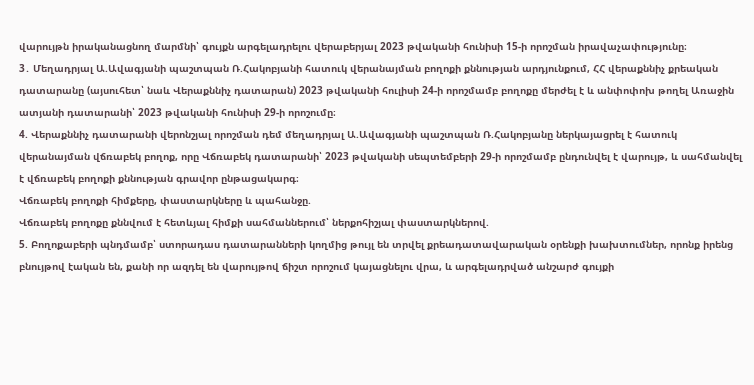վարույթն իրականացնող մարմնի՝ գույքն արգելադրելու վերաբերյալ 2023 թվականի հունիսի 15-ի որոշման իրավաչափությունը։
3․ Մեղադրյալ Ա.Ավագյանի պաշտպան Ռ.Հակոբյանի հատուկ վերանայման բողոքի քննության արդյունքում, ՀՀ վերաքննիչ քրեական դատարանը (այսուհետ՝ նաև Վերաքննիչ դատարան) 2023 թվականի հուլիսի 24-ի որոշմամբ բողոքը մերժել է և անփոփոխ թողել Առաջին ատյանի դատարանի՝ 2023 թվականի հունիսի 29-ի որոշումը։
4. Վերաքննիչ դատարանի վերոնշյալ որոշման դեմ մեղադրյալ Ա.Ավագյանի պաշտպան Ռ.Հակոբյանը ներկայացրել է հատուկ վերանայման վճռաբեկ բողոք, որը Վճռաբեկ դատարանի՝ 2023 թվականի սեպտեմբերի 29-ի որոշմամբ ընդունվել է վարույթ, և սահմանվել է վճռաբեկ բողոքի քննության գրավոր ընթացակարգ։
Վճռաբեկ բողոքի հիմքերը, փաստարկները և պահանջը.
Վճռաբեկ բողոքը քննվում է հետևյալ հիմքի սահմաններում՝ ներքոհիշյալ փաստարկներով.
5. Բողոքաբերի պնդմամբ՝ ստորադաս դատարանների կողմից թույլ են տրվել քրեադատավարական օրենքի խախտումներ, որոնք իրենց բնույթով էական են, քանի որ ազդել են վարույթով ճիշտ որոշում կայացնելու վրա, և արգելադրված անշարժ գույքի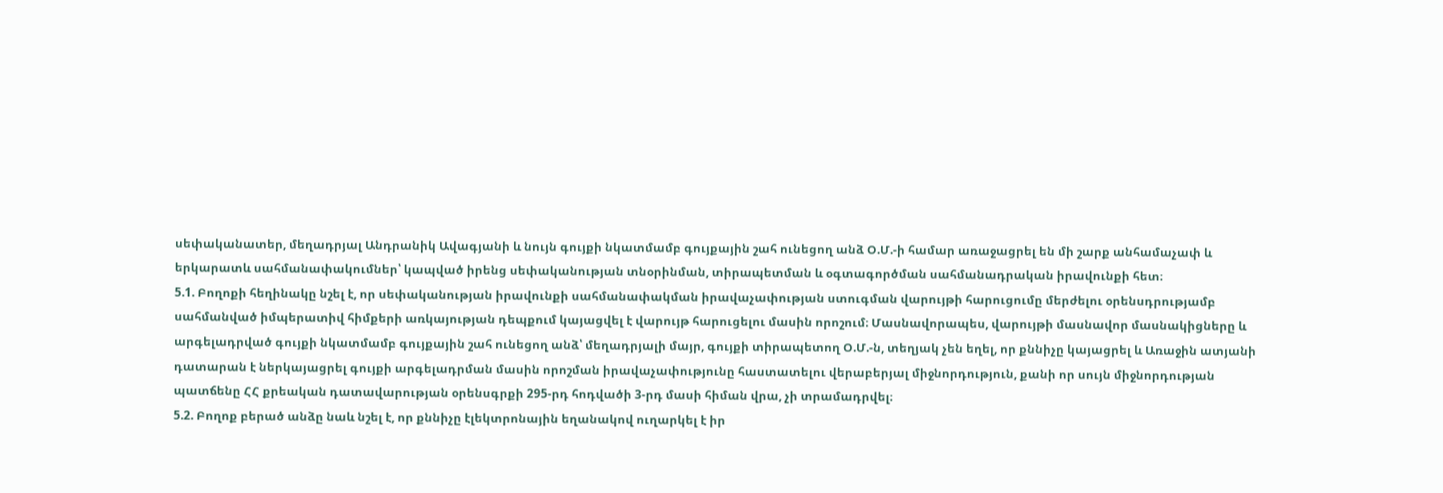սեփականատեր, մեղադրյալ Անդրանիկ Ավագյանի և նույն գույքի նկատմամբ գույքային շահ ունեցող անձ Օ.Մ.-ի համար առաջացրել են մի շարք անհամաչափ և երկարատև սահմանափակումներ՝ կապված իրենց սեփականության տնօրինման, տիրապետման և օգտագործման սահմանադրական իրավունքի հետ։
5.1. Բողոքի հեղինակը նշել է, որ սեփականության իրավունքի սահմանափակման իրավաչափության ստուգման վարույթի հարուցումը մերժելու օրենսդրությամբ սահմանված իմպերատիվ հիմքերի առկայության դեպքում կայացվել է վարույթ հարուցելու մասին որոշում։ Մասնավորապես, վարույթի մասնավոր մասնակիցները և արգելադրված գույքի նկատմամբ գույքային շահ ունեցող անձ՝ մեղադրյալի մայր, գույքի տիրապետող Օ.Մ.-ն, տեղյակ չեն եղել, որ քննիչը կայացրել և Առաջին ատյանի դատարան է ներկայացրել գույքի արգելադրման մասին որոշման իրավաչափությունը հաստատելու վերաբերյալ միջնորդություն, քանի որ սույն միջնորդության պատճենը ՀՀ քրեական դատավարության օրենսգրքի 295-րդ հոդվածի 3-րդ մասի հիման վրա, չի տրամադրվել։
5.2. Բողոք բերած անձը նաև նշել է, որ քննիչը էլեկտրոնային եղանակով ուղարկել է իր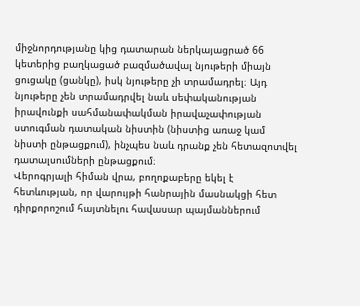միջնորդությանը կից դատարան ներկայացրած 66 կետերից բաղկացած բազմածավալ նյութերի միայն ցուցակը (ցանկը), իսկ նյութերը չի տրամադրել։ Այդ նյութերը չեն տրամադրվել նաև սեփականության իրավունքի սահմանափակման իրավաչափության ստուգման դատական նիստին (նիստից առաջ կամ նիստի ընթացքում), ինչպես նաև դրանք չեն հետազոտվել դատալսումների ընթացքում։
Վերոգրյալի հիման վրա, բողոքաբերը եկել է հետևության, որ վարույթի հանրային մասնակցի հետ դիրքորոշում հայտնելու հավասար պայմաններում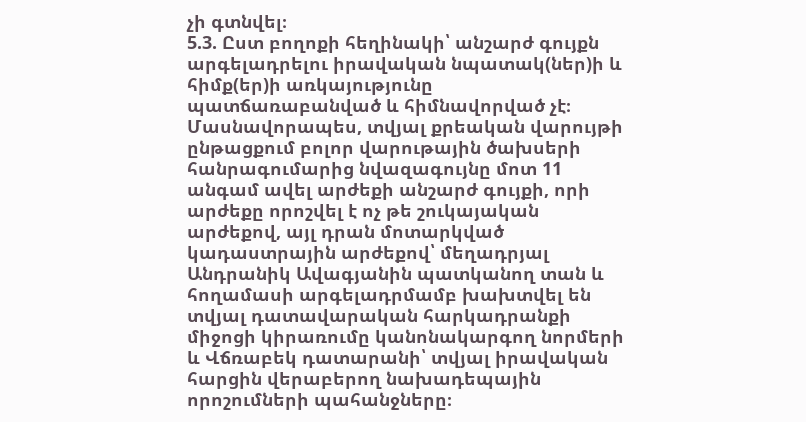չի գտնվել։
5.3. Ըստ բողոքի հեղինակի՝ անշարժ գույքն արգելադրելու իրավական նպատակ(ներ)ի և հիմք(եր)ի առկայությունը պատճառաբանված և հիմնավորված չէ։ Մասնավորապես, տվյալ քրեական վարույթի ընթացքում բոլոր վարութային ծախսերի հանրագումարից նվազագույնը մոտ 11 անգամ ավել արժեքի անշարժ գույքի, որի արժեքը որոշվել է ոչ թե շուկայական արժեքով, այլ դրան մոտարկված կադաստրային արժեքով՝ մեղադրյալ Անդրանիկ Ավագյանին պատկանող տան և հողամասի արգելադրմամբ խախտվել են տվյալ դատավարական հարկադրանքի միջոցի կիրառումը կանոնակարգող նորմերի և Վճռաբեկ դատարանի՝ տվյալ իրավական հարցին վերաբերող նախադեպային որոշումների պահանջները։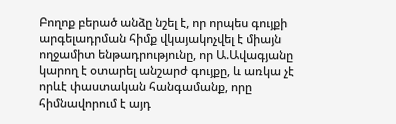Բողոք բերած անձը նշել է, որ որպես գույքի արգելադրման հիմք վկայակոչվել է միայն ողջամիտ ենթադրությունը, որ Ա.Ավագյանը կարող է օտարել անշարժ գույքը, և առկա չէ որևէ փաստական հանգամանք, որը հիմնավորում է այդ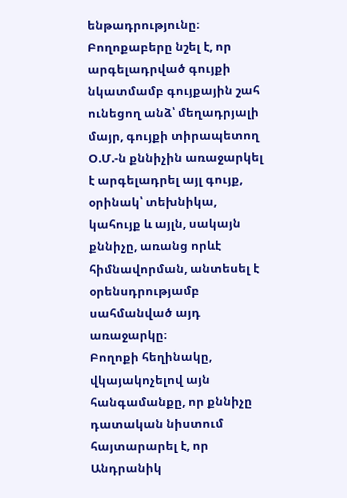ենթադրությունը։
Բողոքաբերը նշել է, որ արգելադրված գույքի նկատմամբ գույքային շահ ունեցող անձ՝ մեղադրյալի մայր, գույքի տիրապետող Օ.Մ.-ն քննիչին առաջարկել է արգելադրել այլ գույք, օրինակ՝ տեխնիկա, կահույք և այլն, սակայն քննիչը, առանց որևէ հիմնավորման, անտեսել է օրենսդրությամբ սահմանված այդ առաջարկը։
Բողոքի հեղինակը, վկայակոչելով այն հանգամանքը, որ քննիչը դատական նիստում հայտարարել է, որ Անդրանիկ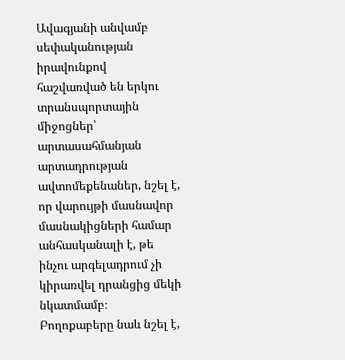Ավագյանի անվամբ սեփականության իրավունքով հաշվառված են երկու տրանսպորտային միջոցներ՝ արտասահմանյան արտադրության ավտոմեքենաներ, նշել է, որ վարույթի մասնավոր մասնակիցների համար անհասկանալի է, թե ինչու արգելադրում չի կիրառվել դրանցից մեկի նկատմամբ։
Բողոքաբերը նաև նշել է,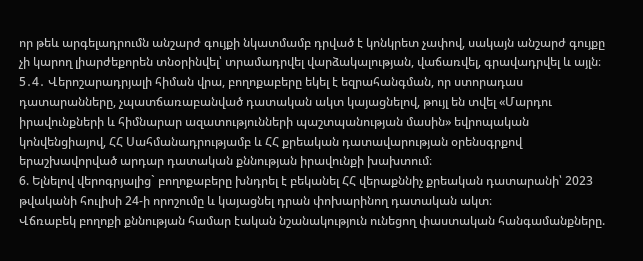որ թեև արգելադրումն անշարժ գույքի նկատմամբ դրված է կոնկրետ չափով, սակայն անշարժ գույքը չի կարող լիարժեքորեն տնօրինվել՝ տրամադրվել վարձակալության, վաճառվել, գրավադրվել և այլն։
5․4․ Վերոշարադրյալի հիման վրա, բողոքաբերը եկել է եզրահանգման, որ ստորադաս դատարանները, չպատճառաբանված դատական ակտ կայացնելով, թույլ են տվել «Մարդու իրավունքների և հիմնարար ազատությունների պաշտպանության մասին» եվրոպական կոնվենցիայով, ՀՀ Սահմանադրությամբ և ՀՀ քրեական դատավարության օրենսգրքով երաշխավորված արդար դատական քննության իրավունքի խախտում։
6. Ելնելով վերոգրյալից` բողոքաբերը խնդրել է բեկանել ՀՀ վերաքննիչ քրեական դատարանի՝ 2023 թվականի հուլիսի 24-ի որոշումը և կայացնել դրան փոխարինող դատական ակտ։
Վճռաբեկ բողոքի քննության համար էական նշանակություն ունեցող փաստական հանգամանքները.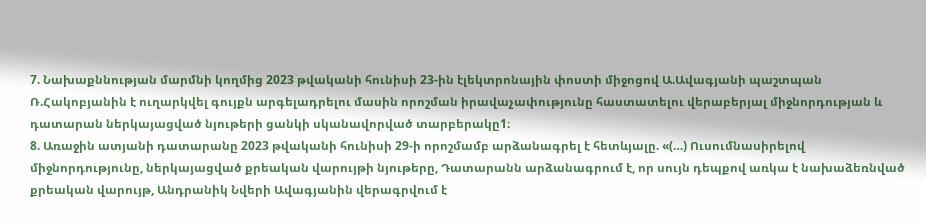7. Նախաքննության մարմնի կողմից 2023 թվականի հունիսի 23-ին էլեկտրոնային փոստի միջոցով Ա.Ավագյանի պաշտպան Ռ.Հակոբյանին է ուղարկվել գույքն արգելադրելու մասին որոշման իրավաչափությունը հաստատելու վերաբերյալ միջնորդության և դատարան ներկայացված նյութերի ցանկի սկանավորված տարբերակը1։
8. Առաջին ատյանի դատարանը 2023 թվականի հունիսի 29-ի որոշմամբ արձանագրել է հետևյալը. «(…) Ուսումնասիրելով միջնորդությունը, ներկայացված քրեական վարույթի նյութերը, Դատարանն արձանագրում է, որ սույն դեպքով առկա է նախաձեռնված քրեական վարույթ, Անդրանիկ Նվերի Ավագյանին վերագրվում է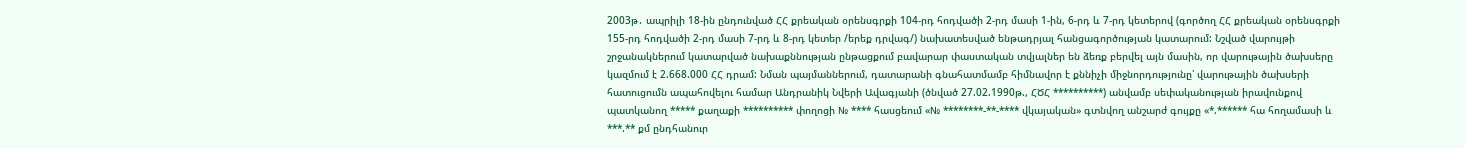2003թ․ ապրիլի 18-ին ընդունված ՀՀ քրեական օրենսգրքի 104-րդ հոդվածի 2-րդ մասի 1-ին, 6-րդ և 7-րդ կետերով (գործող ՀՀ քրեական օրենսգրքի 155-րդ հոդվածի 2-րդ մասի 7-րդ և 8-րդ կետեր /երեք դրվագ/) նախատեսված ենթադրյալ հանցագործության կատարում: Նշված վարույթի շրջանակներում կատարված նախաքննության ընթացքում բավարար փաստական տվյալներ են ձեռք բերվել այն մասին, որ վարութային ծախսերը կազմում է 2.668.000 ՀՀ դրամ: Նման պայմաններում, դատարանի գնահատմամբ հիմնավոր է քննիչի միջնորդությունը՝ վարութային ծախսերի հատուցումն ապահովելու համար Անդրանիկ Նվերի Ավագյանի (ծնված 27.02.1990թ., ՀԾՀ **********) անվամբ սեփականության իրավունքով պատկանող ***** քաղաքի ********** փողոցի № **** հասցեում «№ ********-**-**** վկայական» գտնվող անշարժ գույքը «*.****** հա հողամասի և ***.** քմ ընդհանուր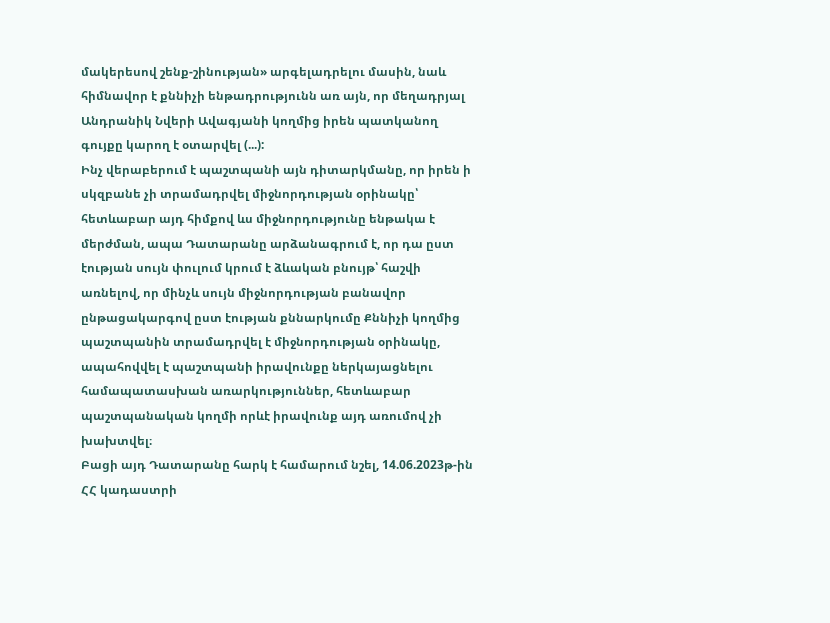մակերեսով շենք-շինության» արգելադրելու մասին, նաև հիմնավոր է քննիչի ենթադրությունն առ այն, որ մեղադրյալ Անդրանիկ Նվերի Ավագյանի կողմից իրեն պատկանող գույքը կարող է օտարվել (...):
Ինչ վերաբերում է պաշտպանի այն դիտարկմանը, որ իրեն ի սկզբանե չի տրամադրվել միջնորդության օրինակը՝ հետևաբար այդ հիմքով ևս միջնորդությունը ենթակա է մերժման, ապա Դատարանը արձանագրում է, որ դա ըստ էության սույն փուլում կրում է ձևական բնույթ՝ հաշվի առնելով, որ մինչև սույն միջնորդության բանավոր ընթացակարգով ըստ էության քննարկումը Քննիչի կողմից պաշտպանին տրամադրվել է միջնորդության օրինակը, ապահովվել է պաշտպանի իրավունքը ներկայացնելու համապատասխան առարկություններ, հետևաբար պաշտպանական կողմի որևէ իրավունք այդ առումով չի խախտվել։
Բացի այդ Դատարանը հարկ է համարում նշել, 14.06.2023թ-ին ՀՀ կադաստրի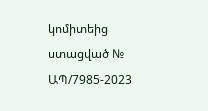կոմիտեից ստացված № ԱՊ/7985-2023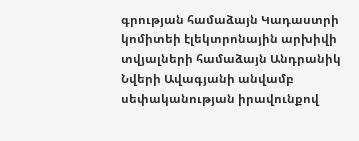գրության համաձայն Կադաստրի կոմիտեի էլեկտրոնային արխիվի տվյալների համաձայն Անդրանիկ Նվերի Ավագյանի անվամբ սեփականության իրավունքով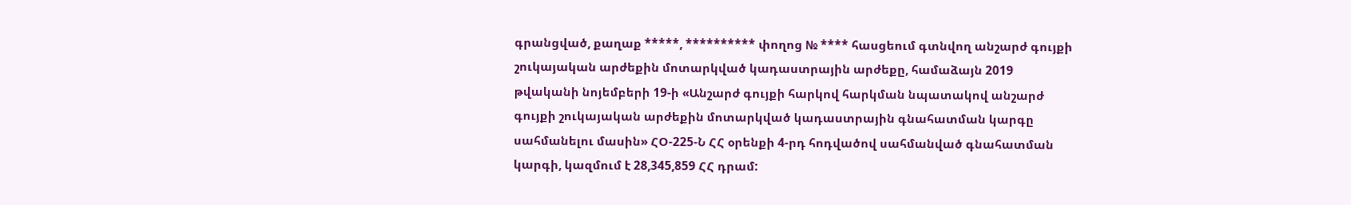գրանցված, քաղաք *****, ********** փողոց № **** հասցեում գտնվող անշարժ գույքի շուկայական արժեքին մոտարկված կադաստրային արժեքը, համաձայն 2019 թվականի նոյեմբերի 19-ի «Անշարժ գույքի հարկով հարկման նպատակով անշարժ գույքի շուկայական արժեքին մոտարկված կադաստրային գնահատման կարգը սահմանելու մասին» ՀՕ-225-Ն ՀՀ օրենքի 4-րդ հոդվածով սահմանված գնահատման կարգի, կազմում է 28,345,859 ՀՀ դրամ: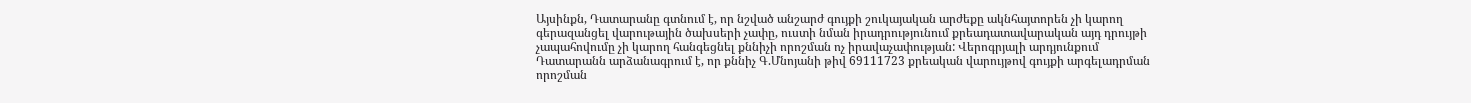Այսինքն, Դատարանը գտնում է, որ նշված անշարժ գույքի շուկայական արժեքը ակնհայտորեն չի կարող գերազանցել վարութային ծախսերի չափը, ուստի նման իրադրությունում քրեադատավարական այդ դրույթի չապահովումը չի կարող հանգեցնել քննիչի որոշման ոչ իրավաչափության: Վերոգրյալի արդյունքում Դատարանն արձանագրում է, որ քննիչ Գ.Մնոյանի թիվ 69111723 քրեական վարույթով գույքի արգելադրման որոշման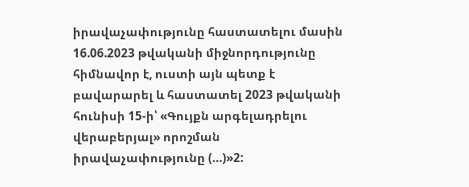իրավաչափությունը հաստատելու մասին 16.06.2023 թվականի միջնորդությունը հիմնավոր է, ուստի այն պետք է բավարարել և հաստատել 2023 թվականի հունիսի 15-ի՝ «Գույքն արգելադրելու վերաբերյալ» որոշման իրավաչափությունը (…)»2: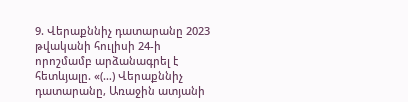9. Վերաքննիչ դատարանը 2023 թվականի հուլիսի 24-ի որոշմամբ արձանագրել է հետևյալը. «(…) Վերաքննիչ դատարանը, Առաջին ատյանի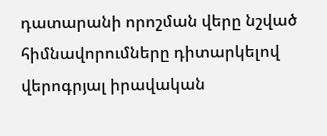դատարանի որոշման վերը նշված հիմնավորումները դիտարկելով վերոգրյալ իրավական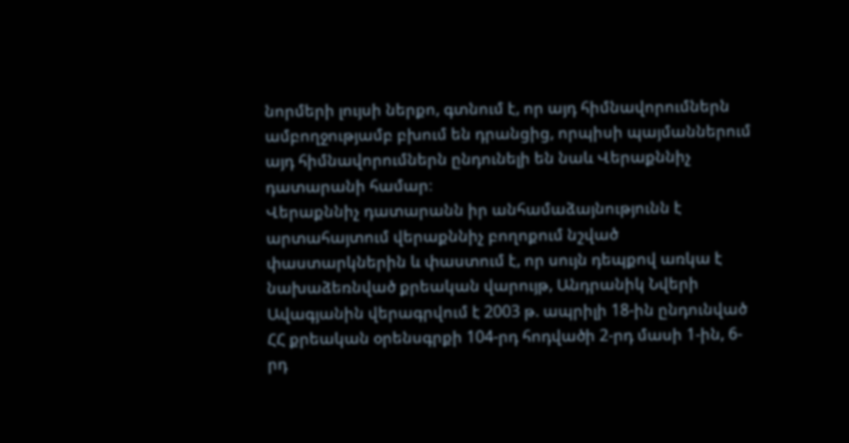նորմերի լույսի ներքո, գտնում է, որ այդ հիմնավորումներն ամբողջությամբ բխում են դրանցից, որպիսի պայմաններում այդ հիմնավորումներն ընդունելի են նաև Վերաքննիչ դատարանի համար։
Վերաքննիչ դատարանն իր անհամաձայնությունն է արտահայտում վերաքննիչ բողոքում նշված փաստարկներին և փաստում է, որ սույն դեպքով առկա է նախաձեռնված քրեական վարույթ, Անդրանիկ Նվերի Ավագյանին վերագրվում է 2003 թ. ապրիլի 18-ին ընդունված ՀՀ քրեական օրենսգրքի 104-րդ հոդվածի 2-րդ մասի 1-ին, 6-րդ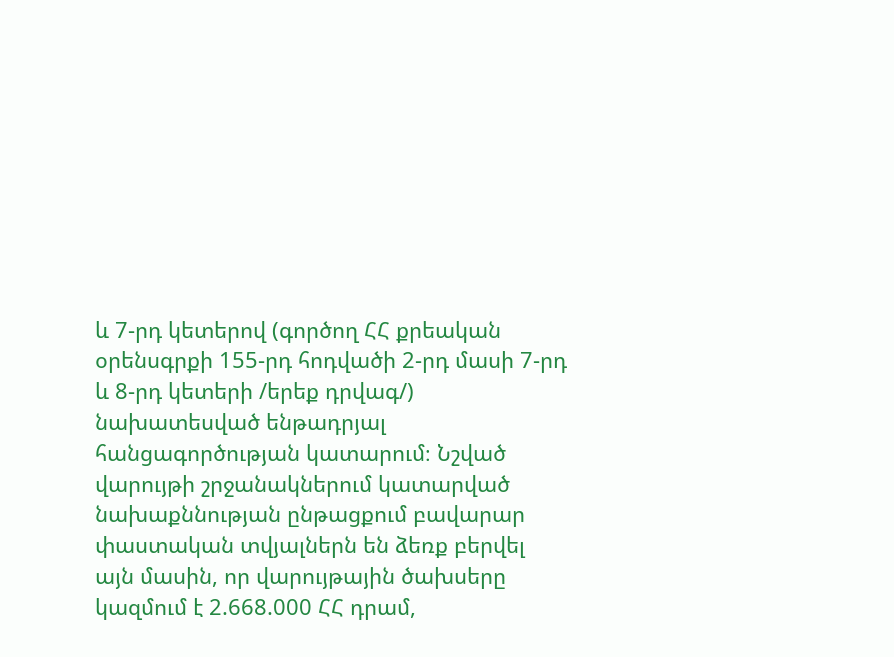և 7-րդ կետերով (գործող ՀՀ քրեական օրենսգրքի 155-րդ հոդվածի 2-րդ մասի 7-րդ և 8-րդ կետերի /երեք դրվագ/) նախատեսված ենթադրյալ հանցագործության կատարում։ Նշված վարույթի շրջանակներում կատարված նախաքննության ընթացքում բավարար փաստական տվյալներն են ձեռք բերվել այն մասին, որ վարույթային ծախսերը կազմում է 2.668.000 ՀՀ դրամ,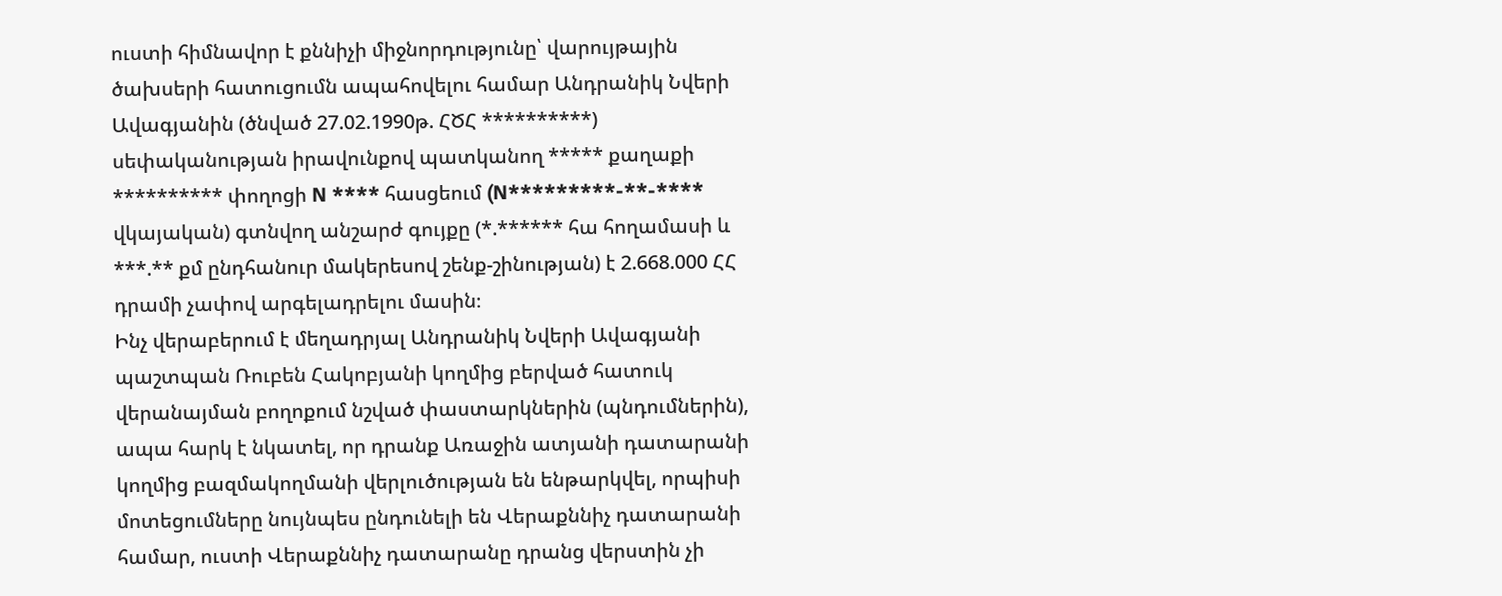ուստի հիմնավոր է քննիչի միջնորդությունը՝ վարույթային ծախսերի հատուցումն ապահովելու համար Անդրանիկ Նվերի Ավագյանին (ծնված 27.02.1990թ. ՀԾՀ **********) սեփականության իրավունքով պատկանող ***** քաղաքի ********** փողոցի N **** հասցեում (N*********-**-**** վկայական) գտնվող անշարժ գույքը (*.****** հա հողամասի և ***.** քմ ընդհանուր մակերեսով շենք-շինության) է 2.668.000 ՀՀ դրամի չափով արգելադրելու մասին։
Ինչ վերաբերում է մեղադրյալ Անդրանիկ Նվերի Ավագյանի պաշտպան Ռուբեն Հակոբյանի կողմից բերված հատուկ վերանայման բողոքում նշված փաստարկներին (պնդումներին), ապա հարկ է նկատել, որ դրանք Առաջին ատյանի դատարանի կողմից բազմակողմանի վերլուծության են ենթարկվել, որպիսի մոտեցումները նույնպես ընդունելի են Վերաքննիչ դատարանի համար, ուստի Վերաքննիչ դատարանը դրանց վերստին չի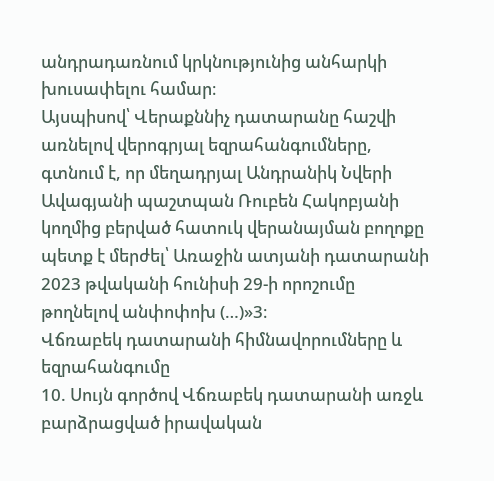անդրադառնում կրկնությունից անհարկի խուսափելու համար։
Այսպիսով՝ Վերաքննիչ դատարանը հաշվի առնելով վերոգրյալ եզրահանգումները, գտնում է, որ մեղադրյալ Անդրանիկ Նվերի Ավագյանի պաշտպան Ռուբեն Հակոբյանի կողմից բերված հատուկ վերանայման բողոքը պետք է մերժել՝ Առաջին ատյանի դատարանի 2023 թվականի հունիսի 29-ի որոշումը թողնելով անփոփոխ (…)»3։
Վճռաբեկ դատարանի հիմնավորումները և եզրահանգումը
10. Սույն գործով Վճռաբեկ դատարանի առջև բարձրացված իրավական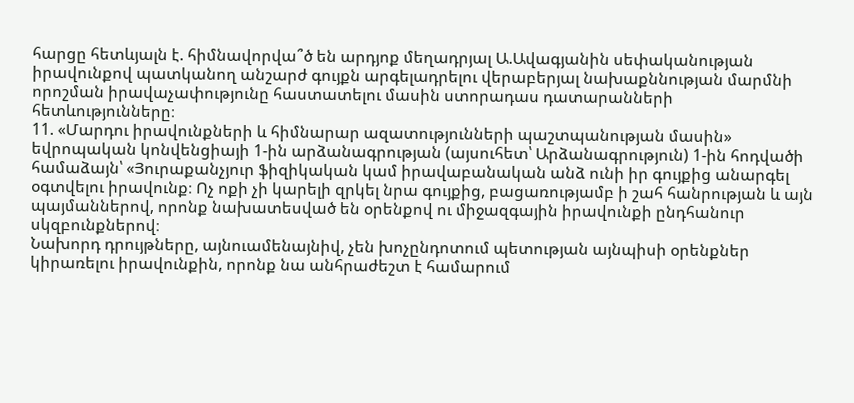հարցը հետևյալն է. հիմնավորվա՞ծ են արդյոք մեղադրյալ Ա.Ավագյանին սեփականության իրավունքով պատկանող անշարժ գույքն արգելադրելու վերաբերյալ նախաքննության մարմնի որոշման իրավաչափությունը հաստատելու մասին ստորադաս դատարանների հետևությունները։
11. «Մարդու իրավունքների և հիմնարար ազատությունների պաշտպանության մասին» եվրոպական կոնվենցիայի 1-ին արձանագրության (այսուհետ՝ Արձանագրություն) 1-ին հոդվածի համաձայն՝ «Յուրաքանչյուր ֆիզիկական կամ իրավաբանական անձ ունի իր գույքից անարգել օգտվելու իրավունք։ Ոչ ոքի չի կարելի զրկել նրա գույքից, բացառությամբ ի շահ հանրության և այն պայմաններով, որոնք նախատեսված են օրենքով ու միջազգային իրավունքի ընդհանուր սկզբունքներով։
Նախորդ դրույթները, այնուամենայնիվ, չեն խոչընդոտում պետության այնպիսի օրենքներ կիրառելու իրավունքին, որոնք նա անհրաժեշտ է համարում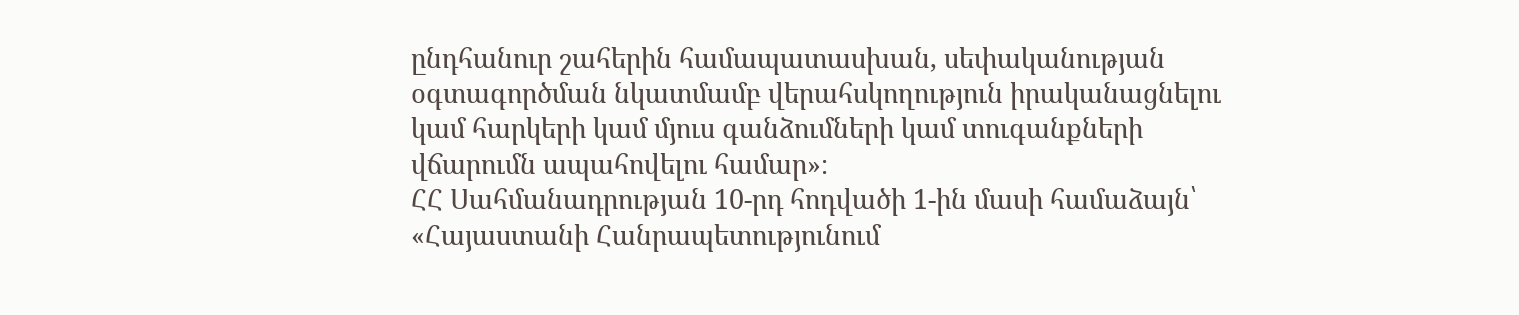ընդհանուր շահերին համապատասխան, սեփականության օգտագործման նկատմամբ վերահսկողություն իրականացնելու կամ հարկերի կամ մյուս գանձումների կամ տուգանքների վճարումն ապահովելու համար»։
ՀՀ Սահմանադրության 10-րդ հոդվածի 1-ին մասի համաձայն՝ «Հայաստանի Հանրապետությունում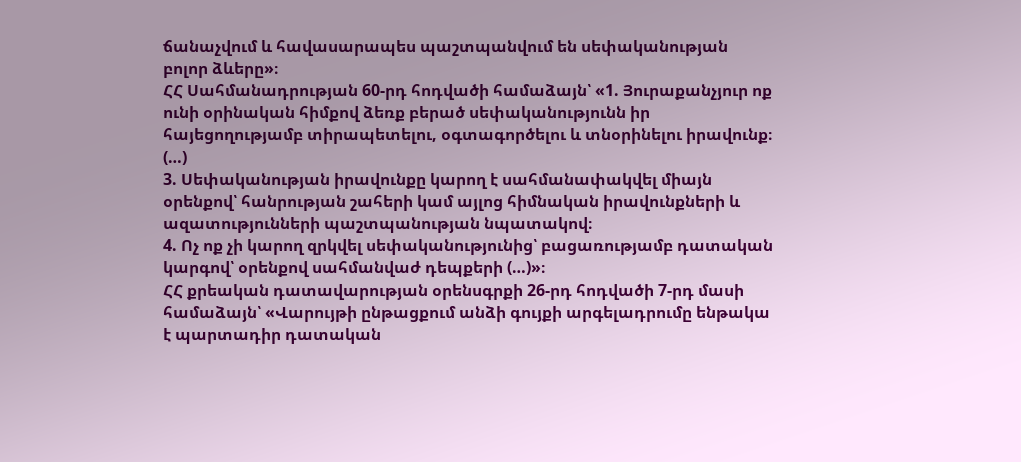ճանաչվում և հավասարապես պաշտպանվում են սեփականության բոլոր ձևերը»։
ՀՀ Սահմանադրության 60-րդ հոդվածի համաձայն՝ «1. Յուրաքանչյուր ոք ունի օրինական հիմքով ձեռք բերած սեփականությունն իր հայեցողությամբ տիրապետելու, օգտագործելու և տնօրինելու իրավունք։
(…)
3. Սեփականության իրավունքը կարող է սահմանափակվել միայն օրենքով՝ հանրության շահերի կամ այլոց հիմնական իրավունքների և ազատությունների պաշտպանության նպատակով։
4. Ոչ ոք չի կարող զրկվել սեփականությունից՝ բացառությամբ դատական կարգով՝ օրենքով սահմանվաժ դեպքերի (…)»։
ՀՀ քրեական դատավարության օրենսգրքի 26-րդ հոդվածի 7-րդ մասի համաձայն՝ «Վարույթի ընթացքում անձի գույքի արգելադրումը ենթակա է պարտադիր դատական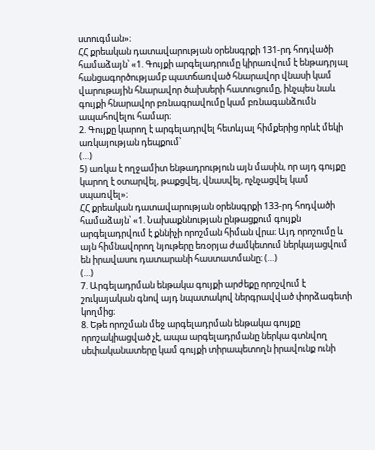ստուգման»։
ՀՀ քրեական դատավարության օրենսգրքի 131-րդ հոդվածի համաձայն՝ «1. Գույքի արգելադրումը կիրառվում է ենթադրյալ հանցագործությամբ պատճառված հնարավոր վնասի կամ վարութային հնարավոր ծախսերի հատուցումը, ինչպես նաև գույքի հնարավոր բռնագրավումը կամ բռնագանձումն ապահովելու համար։
2. Գույքը կարող է արգելադրվել հետևյալ հիմքերից որևէ մեկի առկայության դեպքում՝
(…)
5) առկա է ողջամիտ ենթադրություն այն մասին, որ այդ գույքը կարող է օտարվել, թաքցվել, վնասվել, ոչնչացվել կամ սպառվել»։
ՀՀ քրեական դատավարության օրենսգրքի 133-րդ հոդվածի համաձայն՝ «1. Նախաքննության ընթացքում գույքն արգելադրվում է քննիչի որոշման հիման վրա։ Այդ որոշումը և այն հիմնավորող նյութերը եռօրյա ժամկետում ներկայացվում են իրավասու դատարանի հաստատմանը։ (…)
(…)
7. Արգելադրման ենթակա գույքի արժեքը որոշվում է շուկայական գնով այդ նպատակով ներգրավված փորձագետի կողմից։
8. Եթե որոշման մեջ արգելադրման ենթակա գույքը որոշակիացված չէ, ապա արգելադրմանը ներկա գտնվող սեփականատերը կամ գույքի տիրապետողն իրավունք ունի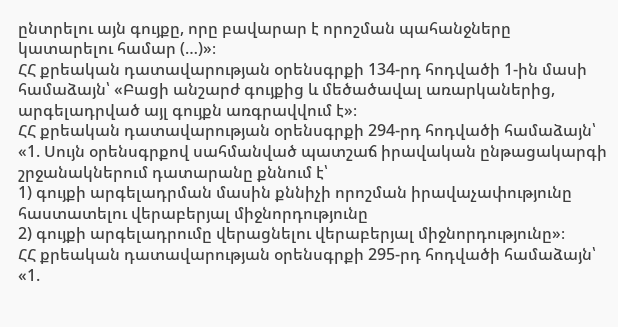ընտրելու այն գույքը, որը բավարար է որոշման պահանջները կատարելու համար (…)»։
ՀՀ քրեական դատավարության օրենսգրքի 134-րդ հոդվածի 1-ին մասի համաձայն՝ «Բացի անշարժ գույքից և մեծածավալ առարկաներից, արգելադրված այլ գույքն առգրավվում է»։
ՀՀ քրեական դատավարության օրենսգրքի 294-րդ հոդվածի համաձայն՝ «1. Սույն օրենսգրքով սահմանված պատշաճ իրավական ընթացակարգի շրջանակներում դատարանը քննում է՝
1) գույքի արգելադրման մասին քննիչի որոշման իրավաչափությունը հաստատելու վերաբերյալ միջնորդությունը
2) գույքի արգելադրումը վերացնելու վերաբերյալ միջնորդությունը»։
ՀՀ քրեական դատավարության օրենսգրքի 295-րդ հոդվածի համաձայն՝ «1.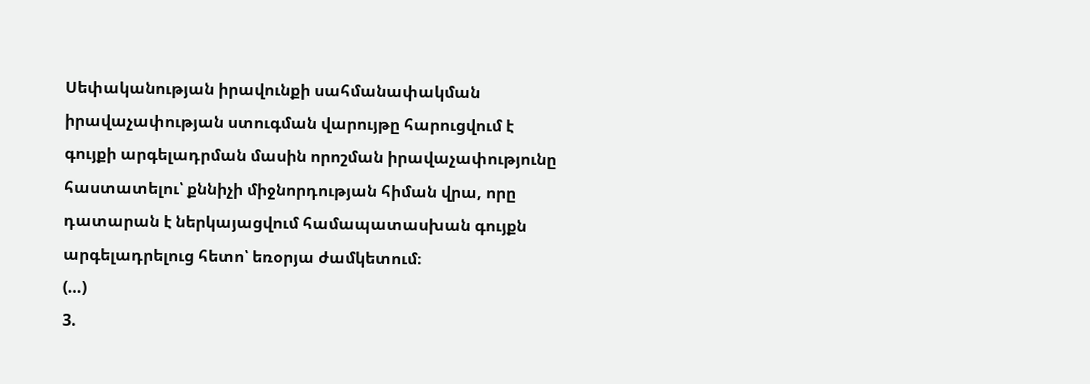Սեփականության իրավունքի սահմանափակման իրավաչափության ստուգման վարույթը հարուցվում է գույքի արգելադրման մասին որոշման իրավաչափությունը հաստատելու՝ քննիչի միջնորդության հիման վրա, որը դատարան է ներկայացվում համապատասխան գույքն արգելադրելուց հետո՝ եռօրյա ժամկետում։
(…)
3.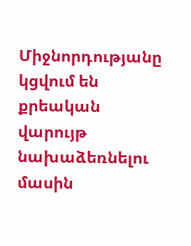Միջնորդությանը կցվում են քրեական վարույթ նախաձեռնելու մասին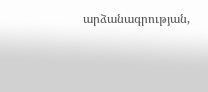արձանագրության,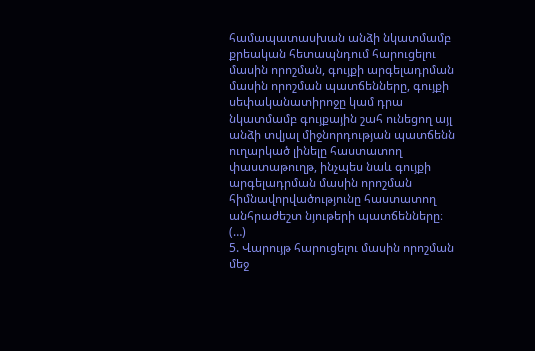համապատասխան անձի նկատմամբ քրեական հետապնդում հարուցելու մասին որոշման, գույքի արգելադրման մասին որոշման պատճենները, գույքի սեփականատիրոջը կամ դրա նկատմամբ գույքային շահ ունեցող այլ անձի տվյալ միջնորդության պատճենն ուղարկած լինելը հաստատող փաստաթուղթ, ինչպես նաև գույքի արգելադրման մասին որոշման հիմնավորվածությունը հաստատող անհրաժեշտ նյութերի պատճենները։
(…)
5. Վարույթ հարուցելու մասին որոշման մեջ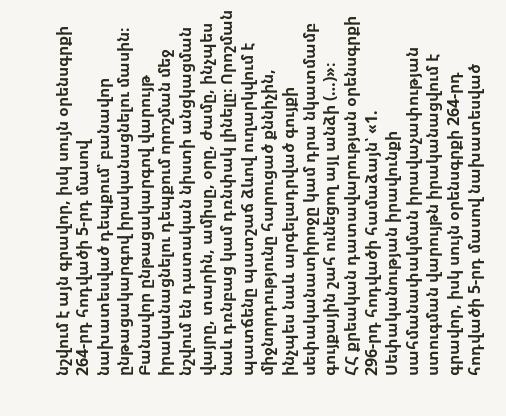նշվում է այն գրավոր, իսկ սույն օրենսգրքի 264-րդ հոդվածի 5-րդ մասով նախատեսված դեպքում՝ բանավոր ընթացակարգով իրականացնելու մասին։ Բանավոր ընթացակարգով վարույթ իրականացնելու դեպքում որոշման մեջ նշվում են դատական նիստի անցկացման վայրը, տարին, ամիսը, օրը, ժամը, ինչպես նաև դռնբաց կամ դռնփակ լինելը։ Որոշման պատճենը պատշաճ ձևով ուղարկվում է միջնորդությունը հարուցած քննիչին, ինչպես նաև արգելադրված գույքի սեփականատիրոջը կամ դրա նկատմամբ գույքային շահ ունեցող այլ անձի (…)»։
ՀՀ քրեական դատավարության օրենսգրքի 296-րդ հոդվածի համաձայն՝ «1. Սեփականության իրավունքի սահմանափակման իրավաչափության ստուգման վարույթն իրականացվում է գրավոր, իսկ սույն օրենսգրքի 264-րդ հոդվածի 5-րդ մասով նախատեսված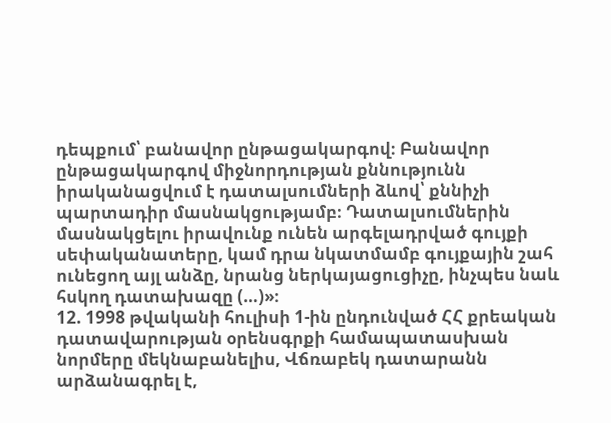դեպքում՝ բանավոր ընթացակարգով։ Բանավոր ընթացակարգով միջնորդության քննությունն իրականացվում է դատալսումների ձևով՝ քննիչի պարտադիր մասնակցությամբ։ Դատալսումներին մասնակցելու իրավունք ունեն արգելադրված գույքի սեփականատերը, կամ դրա նկատմամբ գույքային շահ ունեցող այլ անձը, նրանց ներկայացուցիչը, ինչպես նաև հսկող դատախազը (…)»։
12. 1998 թվականի հուլիսի 1-ին ընդունված ՀՀ քրեական դատավարության օրենսգրքի համապատասխան նորմերը մեկնաբանելիս, Վճռաբեկ դատարանն արձանագրել է,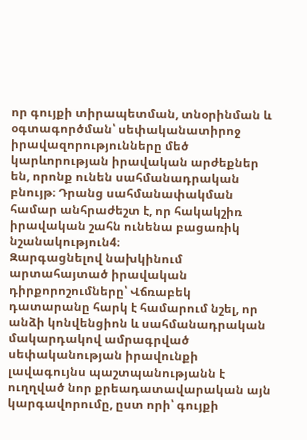որ գույքի տիրապետման, տնօրինման և օգտագործման՝ սեփականատիրոջ իրավազորությունները մեծ կարևորության իրավական արժեքներ են, որոնք ունեն սահմանադրական բնույթ։ Դրանց սահմանափակման համար անհրաժեշտ է, որ հակակշիռ իրավական շահն ունենա բացառիկ նշանակություն4։
Զարգացնելով նախկինում արտահայտած իրավական դիրքորոշումները՝ Վճռաբեկ դատարանը հարկ է համարում նշել, որ անձի կոնվենցիոն և սահմանադրական մակարդակով ամրագրված սեփականության իրավունքի լավագույնս պաշտպանությանն է ուղղված նոր քրեադատավարական այն կարգավորումը, ըստ որի՝ գույքի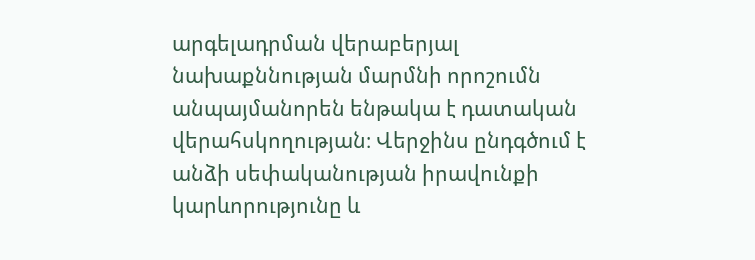արգելադրման վերաբերյալ նախաքննության մարմնի որոշումն անպայմանորեն ենթակա է դատական վերահսկողության։ Վերջինս ընդգծում է անձի սեփականության իրավունքի կարևորությունը և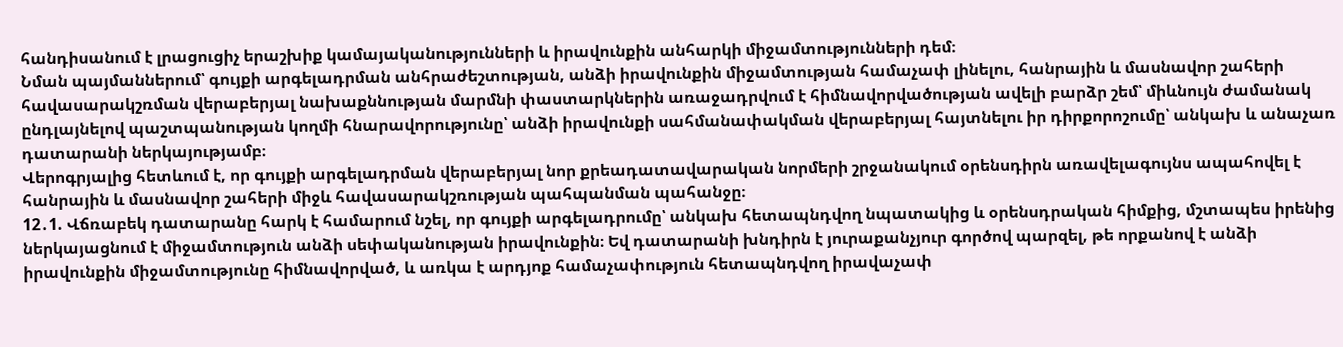հանդիսանում է լրացուցիչ երաշխիք կամայականությունների և իրավունքին անհարկի միջամտությունների դեմ։
Նման պայմաններում՝ գույքի արգելադրման անհրաժեշտության, անձի իրավունքին միջամտության համաչափ լինելու, հանրային և մասնավոր շահերի հավասարակշռման վերաբերյալ նախաքննության մարմնի փաստարկներին առաջադրվում է հիմնավորվածության ավելի բարձր շեմ՝ միևնույն ժամանակ ընդլայնելով պաշտպանության կողմի հնարավորությունը՝ անձի իրավունքի սահմանափակման վերաբերյալ հայտնելու իր դիրքորոշումը՝ անկախ և անաչառ դատարանի ներկայությամբ։
Վերոգրյալից հետևում է, որ գույքի արգելադրման վերաբերյալ նոր քրեադատավարական նորմերի շրջանակում օրենսդիրն առավելագույնս ապահովել է հանրային և մասնավոր շահերի միջև հավասարակշռության պահպանման պահանջը։
12․1. Վճռաբեկ դատարանը հարկ է համարում նշել, որ գույքի արգելադրումը՝ անկախ հետապնդվող նպատակից և օրենսդրական հիմքից, մշտապես իրենից ներկայացնում է միջամտություն անձի սեփականության իրավունքին։ Եվ դատարանի խնդիրն է յուրաքանչյուր գործով պարզել, թե որքանով է անձի իրավունքին միջամտությունը հիմնավորված, և առկա է արդյոք համաչափություն հետապնդվող իրավաչափ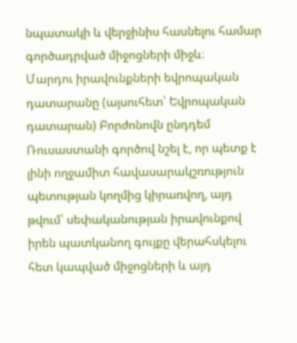նպատակի և վերջինիս հասնելու համար գործադրված միջոցների միջև։
Մարդու իրավունքների եվրոպական դատարանը (այսուհետ՝ Եվրոպական դատարան) Բորժոնովն ընդդեմ Ռուսաստանի գործով նշել է, որ պետք է լինի ողջամիտ հավասարակշռություն պետության կողմից կիրառվող, այդ թվում՝ սեփականության իրավունքով իրեն պատկանող գույքը վերահսկելու հետ կապված միջոցների և այդ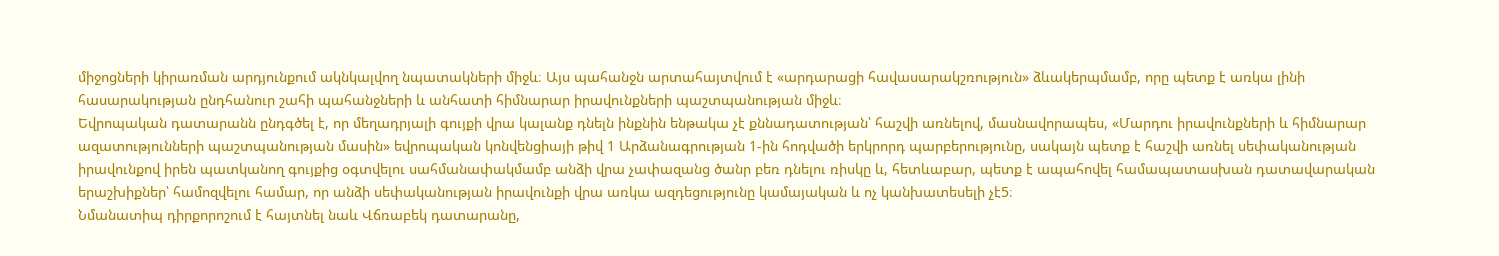միջոցների կիրառման արդյունքում ակնկալվող նպատակների միջև։ Այս պահանջն արտահայտվում է «արդարացի հավասարակշռություն» ձևակերպմամբ, որը պետք է առկա լինի հասարակության ընդհանուր շահի պահանջների և անհատի հիմնարար իրավունքների պաշտպանության միջև։
Եվրոպական դատարանն ընդգծել է, որ մեղադրյալի գույքի վրա կալանք դնելն ինքնին ենթակա չէ քննադատության՝ հաշվի առնելով, մասնավորապես, «Մարդու իրավունքների և հիմնարար ազատությունների պաշտպանության մասին» եվրոպական կոնվենցիայի թիվ 1 Արձանագրության 1-ին հոդվածի երկրորդ պարբերությունը, սակայն պետք է հաշվի առնել սեփականության իրավունքով իրեն պատկանող գույքից օգտվելու սահմանափակմամբ անձի վրա չափազանց ծանր բեռ դնելու ռիսկը և, հետևաբար, պետք է ապահովել համապատասխան դատավարական երաշխիքներ՝ համոզվելու համար, որ անձի սեփականության իրավունքի վրա առկա ազդեցությունը կամայական և ոչ կանխատեսելի չէ5։
Նմանատիպ դիրքորոշում է հայտնել նաև Վճռաբեկ դատարանը,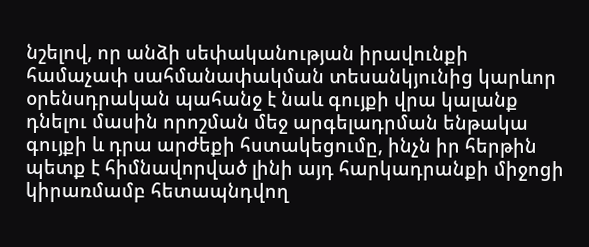նշելով, որ անձի սեփականության իրավունքի համաչափ սահմանափակման տեսանկյունից կարևոր օրենսդրական պահանջ է նաև գույքի վրա կալանք դնելու մասին որոշման մեջ արգելադրման ենթակա գույքի և դրա արժեքի հստակեցումը, ինչն իր հերթին պետք է հիմնավորված լինի այդ հարկադրանքի միջոցի կիրառմամբ հետապնդվող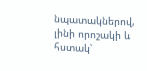նպատակներով, լինի որոշակի և հստակ՝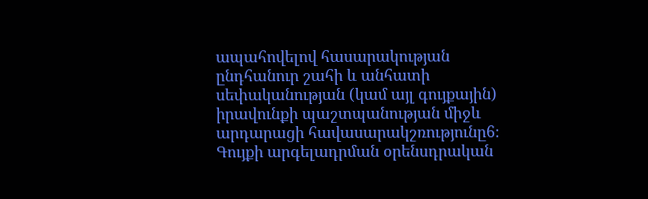ապահովելով հասարակության ընդհանուր շահի և անհատի սեփականության (կամ այլ գույքային) իրավունքի պաշտպանության միջև արդարացի հավասարակշռությունը6։
Գույքի արգելադրման օրենսդրական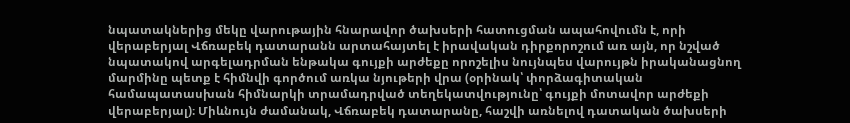նպատակներից մեկը վարութային հնարավոր ծախսերի հատուցման ապահովումն է, որի վերաբերյալ Վճռաբեկ դատարանն արտահայտել է իրավական դիրքորոշում առ այն, որ նշված նպատակով արգելադրման ենթակա գույքի արժեքը որոշելիս նույնպես վարույթն իրականացնող մարմինը պետք է հիմնվի գործում առկա նյութերի վրա (օրինակ՝ փորձագիտական համապատասխան հիմնարկի տրամադրված տեղեկատվությունը՝ գույքի մոտավոր արժեքի վերաբերյալ)։ Միևնույն ժամանակ, Վճռաբեկ դատարանը, հաշվի առնելով դատական ծախսերի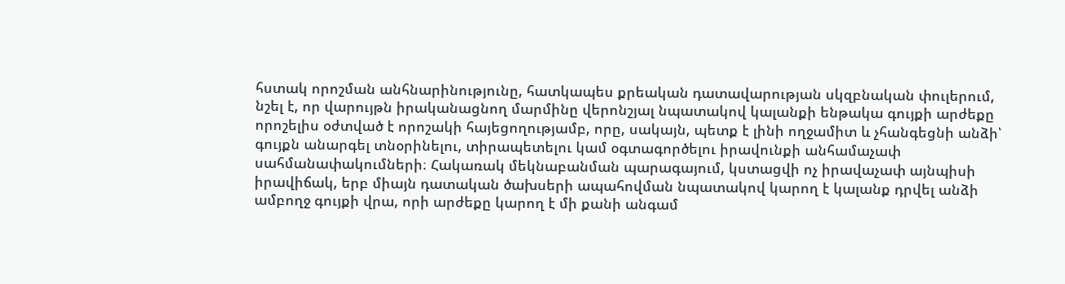հստակ որոշման անհնարինությունը, հատկապես քրեական դատավարության սկզբնական փուլերում, նշել է, որ վարույթն իրականացնող մարմինը վերոնշյալ նպատակով կալանքի ենթակա գույքի արժեքը որոշելիս օժտված է որոշակի հայեցողությամբ, որը, սակայն, պետք է լինի ողջամիտ և չհանգեցնի անձի՝ գույքն անարգել տնօրինելու, տիրապետելու կամ օգտագործելու իրավունքի անհամաչափ սահմանափակումների։ Հակառակ մեկնաբանման պարագայում, կստացվի ոչ իրավաչափ այնպիսի իրավիճակ, երբ միայն դատական ծախսերի ապահովման նպատակով կարող է կալանք դրվել անձի ամբողջ գույքի վրա, որի արժեքը կարող է մի քանի անգամ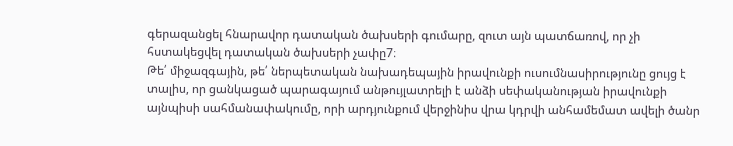գերազանցել հնարավոր դատական ծախսերի գումարը, զուտ այն պատճառով, որ չի հստակեցվել դատական ծախսերի չափը7։
Թե՛ միջազգային, թե՛ ներպետական նախադեպային իրավունքի ուսումնասիրությունը ցույց է տալիս, որ ցանկացած պարագայում անթույլատրելի է անձի սեփականության իրավունքի այնպիսի սահմանափակումը, որի արդյունքում վերջինիս վրա կդրվի անհամեմատ ավելի ծանր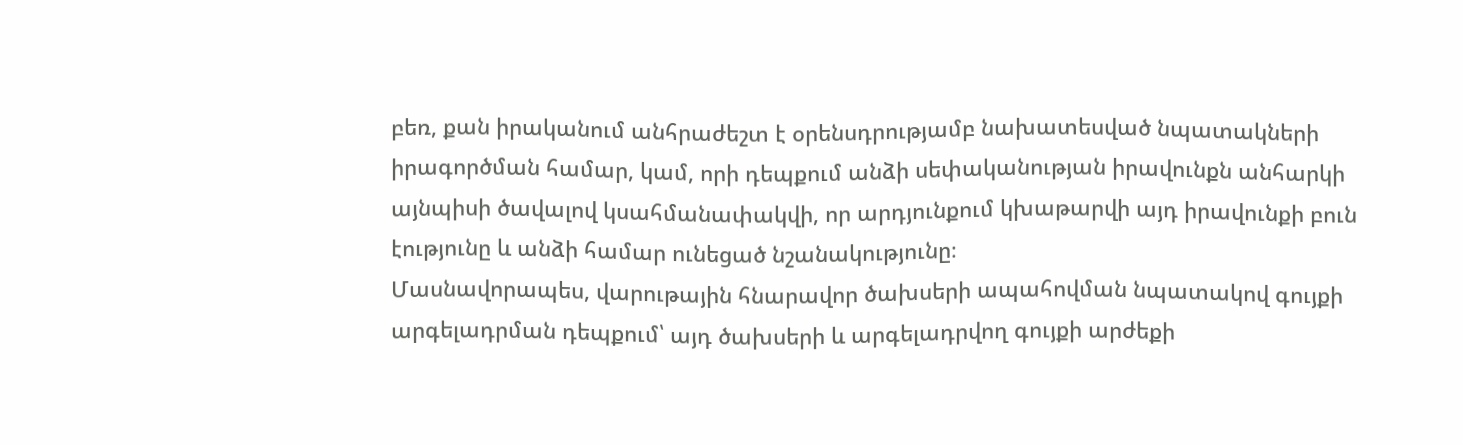բեռ, քան իրականում անհրաժեշտ է օրենսդրությամբ նախատեսված նպատակների իրագործման համար, կամ, որի դեպքում անձի սեփականության իրավունքն անհարկի այնպիսի ծավալով կսահմանափակվի, որ արդյունքում կխաթարվի այդ իրավունքի բուն էությունը և անձի համար ունեցած նշանակությունը։
Մասնավորապես, վարութային հնարավոր ծախսերի ապահովման նպատակով գույքի արգելադրման դեպքում՝ այդ ծախսերի և արգելադրվող գույքի արժեքի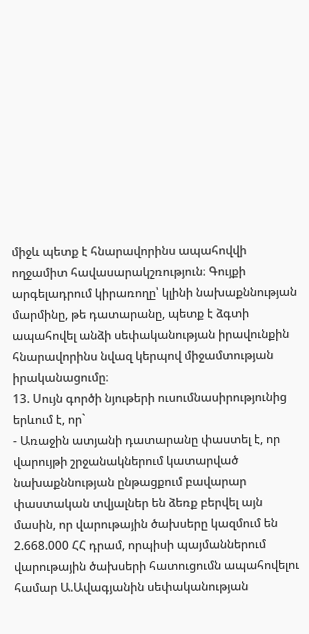միջև պետք է հնարավորինս ապահովվի ողջամիտ հավասարակշռություն։ Գույքի արգելադրում կիրառողը՝ կլինի նախաքննության մարմինը, թե դատարանը, պետք է ձգտի ապահովել անձի սեփականության իրավունքին հնարավորինս նվազ կերպով միջամտության իրականացումը։
13. Սույն գործի նյութերի ուսումնասիրությունից երևում է, որ`
- Առաջին ատյանի դատարանը փաստել է, որ վարույթի շրջանակներում կատարված նախաքննության ընթացքում բավարար փաստական տվյալներ են ձեռք բերվել այն մասին, որ վարութային ծախսերը կազմում են 2.668.000 ՀՀ դրամ, որպիսի պայմաններում վարութային ծախսերի հատուցումն ապահովելու համար Ա.Ավագյանին սեփականության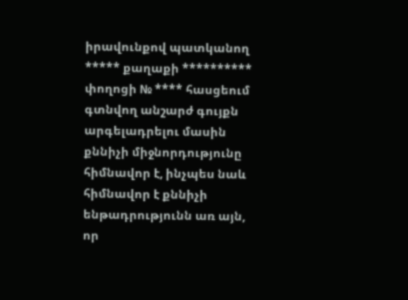իրավունքով պատկանող ***** քաղաքի ********** փողոցի № **** հասցեում գտնվող անշարժ գույքն արգելադրելու մասին քննիչի միջնորդությունը հիմնավոր է, ինչպես նաև հիմնավոր է քննիչի ենթադրությունն առ այն, որ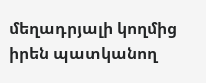մեղադրյալի կողմից իրեն պատկանող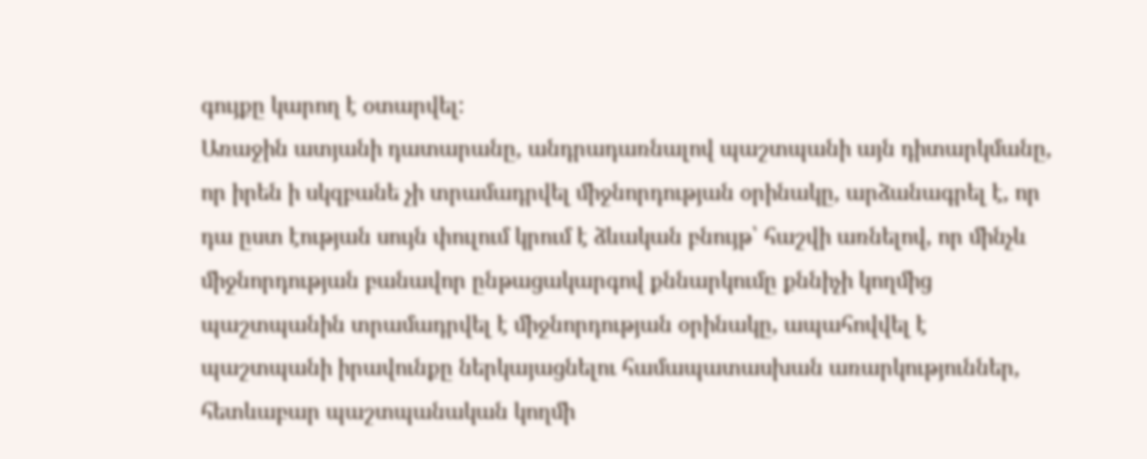գույքը կարող է օտարվել:
Առաջին ատյանի դատարանը, անդրադառնալով պաշտպանի այն դիտարկմանը, որ իրեն ի սկզբանե չի տրամադրվել միջնորդության օրինակը, արձանագրել է, որ դա ըստ էության սույն փուլում կրում է ձևական բնույթ՝ հաշվի առնելով, որ մինչև միջնորդության բանավոր ընթացակարգով քննարկումը քննիչի կողմից պաշտպանին տրամադրվել է միջնորդության օրինակը, ապահովվել է պաշտպանի իրավունքը ներկայացնելու համապատասխան առարկություններ, հետևաբար պաշտպանական կողմի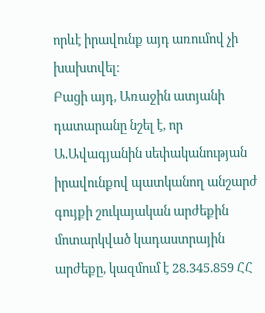որևէ իրավունք այդ առումով չի խախտվել։
Բացի այդ, Առաջին ատյանի դատարանը նշել է, որ Ա.Ավագյանին սեփականության իրավունքով պատկանող անշարժ գույքի շուկայական արժեքին մոտարկված կադաստրային արժեքը, կազմում է 28.345.859 ՀՀ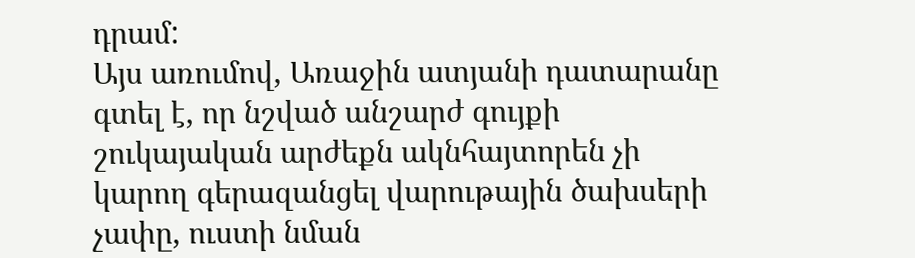դրամ:
Այս առումով, Առաջին ատյանի դատարանը գտել է, որ նշված անշարժ գույքի շուկայական արժեքն ակնհայտորեն չի կարող գերազանցել վարութային ծախսերի չափը, ուստի նման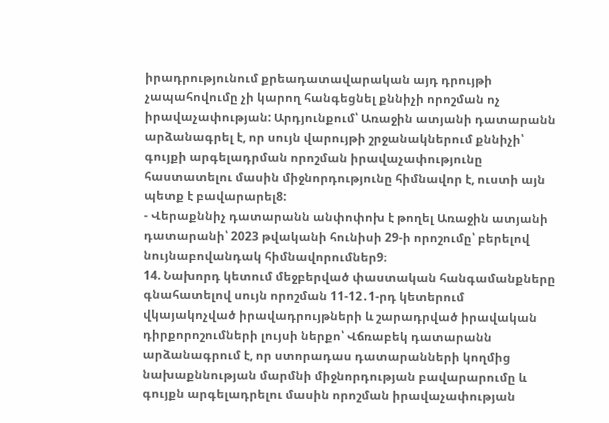իրադրությունում քրեադատավարական այդ դրույթի չապահովումը չի կարող հանգեցնել քննիչի որոշման ոչ իրավաչափության: Արդյունքում՝ Առաջին ատյանի դատարանն արձանագրել է, որ սույն վարույթի շրջանակներում քննիչի՝ գույքի արգելադրման որոշման իրավաչափությունը հաստատելու մասին միջնորդությունը հիմնավոր է, ուստի այն պետք է բավարարել8:
- Վերաքննիչ դատարանն անփոփոխ է թողել Առաջին ատյանի դատարանի՝ 2023 թվականի հունիսի 29-ի որոշումը՝ բերելով նույնաբովանդակ հիմնավորումներ9։
14. Նախորդ կետում մեջբերված փաստական հանգամանքները գնահատելով սույն որոշման 11-12․1-րդ կետերում վկայակոչված իրավադրույթների և շարադրված իրավական դիրքորոշումների լույսի ներքո՝ Վճռաբեկ դատարանն արձանագրում է, որ ստորադաս դատարանների կողմից նախաքննության մարմնի միջնորդության բավարարումը և գույքն արգելադրելու մասին որոշման իրավաչափության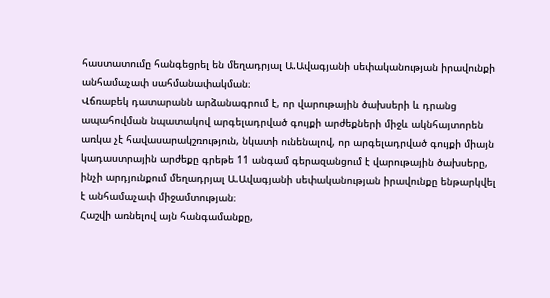հաստատումը հանգեցրել են մեղադրյալ Ա.Ավագյանի սեփականության իրավունքի անհամաչափ սահմանափակման։
Վճռաբեկ դատարանն արձանագրում է, որ վարութային ծախսերի և դրանց ապահովման նպատակով արգելադրված գույքի արժեքների միջև ակնհայտորեն առկա չէ հավասարակշռություն, նկատի ունենալով, որ արգելադրված գույքի միայն կադաստրային արժեքը գրեթե 11 անգամ գերազանցում է վարութային ծախսերը, ինչի արդյունքում մեղադրյալ Ա.Ավագյանի սեփականության իրավունքը ենթարկվել է անհամաչափ միջամտության։
Հաշվի առնելով այն հանգամանքը,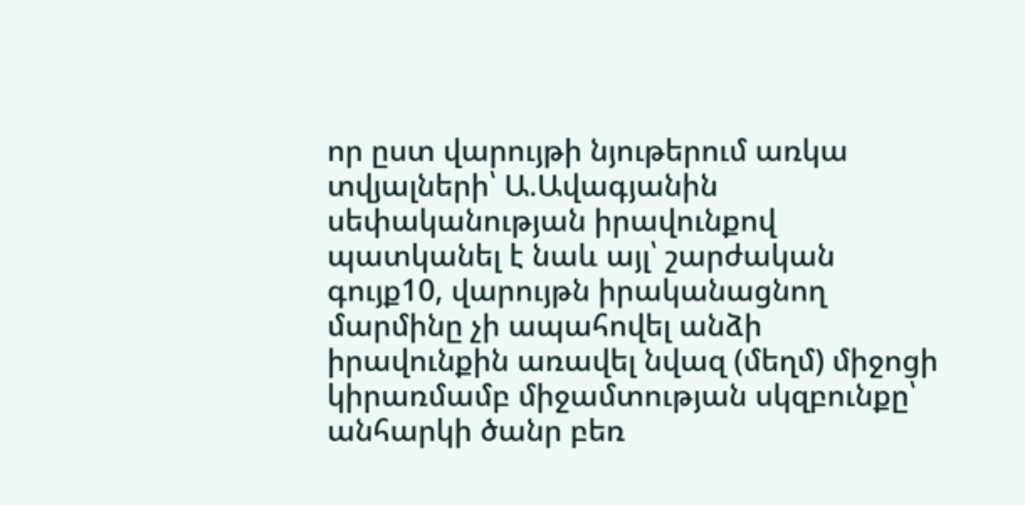որ ըստ վարույթի նյութերում առկա տվյալների՝ Ա.Ավագյանին սեփականության իրավունքով պատկանել է նաև այլ՝ շարժական գույք10, վարույթն իրականացնող մարմինը չի ապահովել անձի իրավունքին առավել նվազ (մեղմ) միջոցի կիրառմամբ միջամտության սկզբունքը՝ անհարկի ծանր բեռ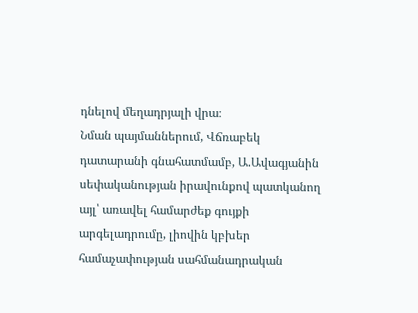դնելով մեղադրյալի վրա։
Նման պայմաններում, Վճռաբեկ դատարանի գնահատմամբ, Ա.Ավագյանին սեփականության իրավունքով պատկանող այլ՝ առավել համարժեք գույքի արգելադրումը, լիովին կբխեր համաչափության սահմանադրական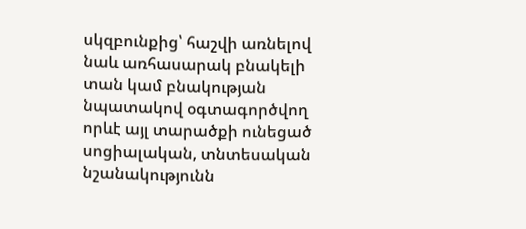սկզբունքից՝ հաշվի առնելով նաև առհասարակ բնակելի տան կամ բնակության նպատակով օգտագործվող որևէ այլ տարածքի ունեցած սոցիալական, տնտեսական նշանակությունն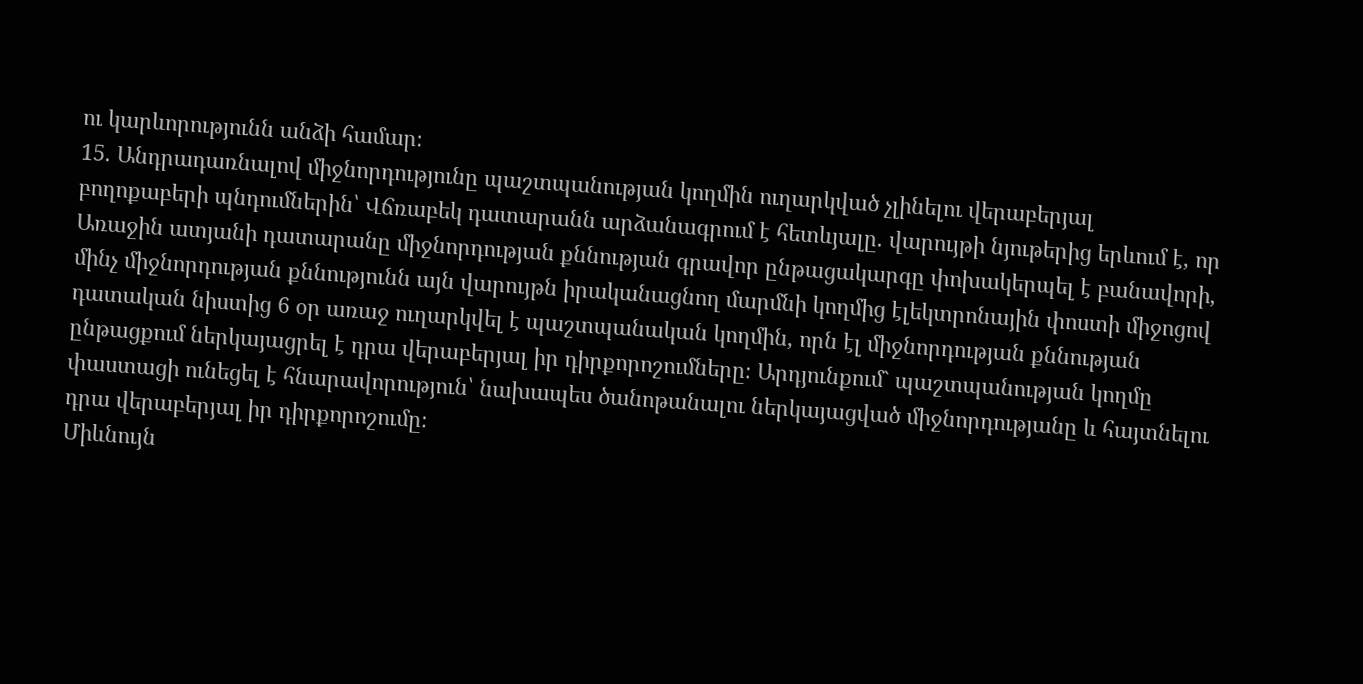ու կարևորությունն անձի համար։
15. Անդրադառնալով միջնորդությունը պաշտպանության կողմին ուղարկված չլինելու վերաբերյալ բողոքաբերի պնդումներին՝ Վճռաբեկ դատարանն արձանագրում է հետևյալը. վարույթի նյութերից երևում է, որ Առաջին ատյանի դատարանը միջնորդության քննության գրավոր ընթացակարգը փոխակերպել է բանավորի, մինչ միջնորդության քննությունն այն վարույթն իրականացնող մարմնի կողմից էլեկտրոնային փոստի միջոցով դատական նիստից 6 օր առաջ ուղարկվել է պաշտպանական կողմին, որն էլ միջնորդության քննության ընթացքում ներկայացրել է դրա վերաբերյալ իր դիրքորոշումները։ Արդյունքում` պաշտպանության կողմը փաստացի ունեցել է հնարավորություն՝ նախապես ծանոթանալու ներկայացված միջնորդությանը և հայտնելու դրա վերաբերյալ իր դիրքորոշումը։
Միևնույն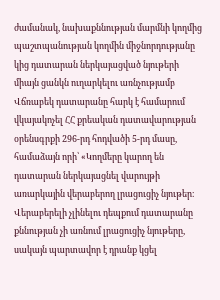ժամանակ, նախաքննության մարմնի կողմից պաշտպանության կողմին միջնորդությանը կից դատարան ներկայացված նյութերի միայն ցանկն ուղարկելու առնչությամբ Վճռաբեկ դատարանը հարկ է համարում վկայակոչել ՀՀ քրեական դատավարության օրենսգրքի 296-րդ հոդվածի 5-րդ մասը, համաձայն որի՝ «Կողմերը կարող են դատարան ներկայացնել վարույթի առարկային վերաբերող լրացուցիչ նյութեր։ Վերաբերելի չլինելու դեպքում դատարանը քննության չի առնում լրացուցիչ նյութերը, սակայն պարտավոր է դրանք կցել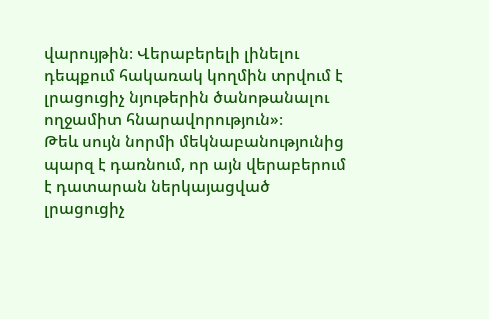վարույթին։ Վերաբերելի լինելու դեպքում հակառակ կողմին տրվում է լրացուցիչ նյութերին ծանոթանալու ողջամիտ հնարավորություն»։
Թեև սույն նորմի մեկնաբանությունից պարզ է դառնում, որ այն վերաբերում է դատարան ներկայացված լրացուցիչ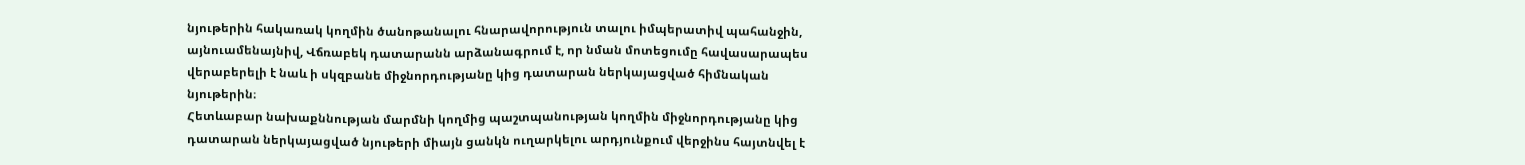նյութերին հակառակ կողմին ծանոթանալու հնարավորություն տալու իմպերատիվ պահանջին, այնուամենայնիվ, Վճռաբեկ դատարանն արձանագրում է, որ նման մոտեցումը հավասարապես վերաբերելի է նաև ի սկզբանե միջնորդությանը կից դատարան ներկայացված հիմնական նյութերին։
Հետևաբար նախաքննության մարմնի կողմից պաշտպանության կողմին միջնորդությանը կից դատարան ներկայացված նյութերի միայն ցանկն ուղարկելու արդյունքում վերջինս հայտնվել է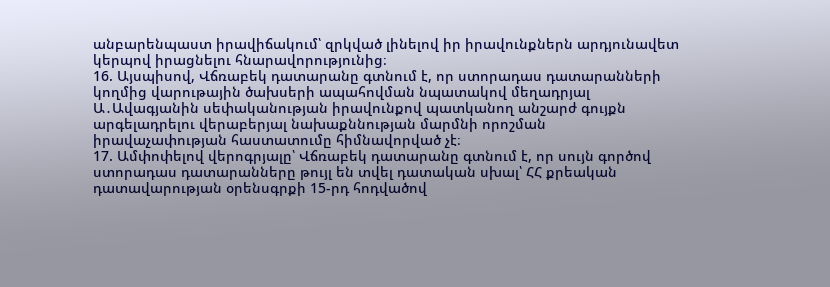անբարենպաստ իրավիճակում՝ զրկված լինելով իր իրավունքներն արդյունավետ կերպով իրացնելու հնարավորությունից։
16. Այսպիսով, Վճռաբեկ դատարանը գտնում է, որ ստորադաս դատարանների կողմից վարութային ծախսերի ապահովման նպատակով մեղադրյալ Ա․Ավագյանին սեփականության իրավունքով պատկանող անշարժ գույքն արգելադրելու վերաբերյալ նախաքննության մարմնի որոշման իրավաչափության հաստատումը հիմնավորված չէ։
17. Ամփոփելով վերոգրյալը՝ Վճռաբեկ դատարանը գտնում է, որ սույն գործով ստորադաս դատարանները թույլ են տվել դատական սխալ՝ ՀՀ քրեական դատավարության օրենսգրքի 15-րդ հոդվածով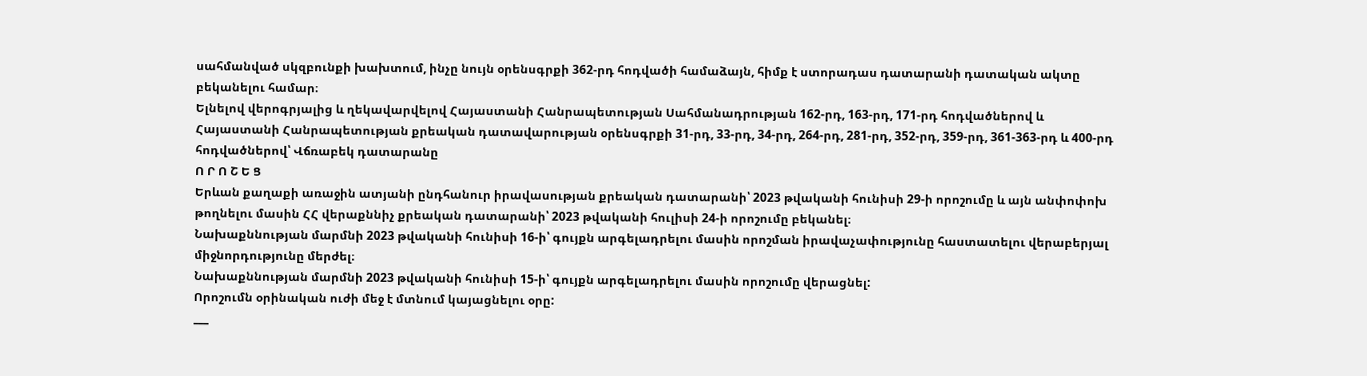սահմանված սկզբունքի խախտում, ինչը նույն օրենսգրքի 362-րդ հոդվածի համաձայն, հիմք է ստորադաս դատարանի դատական ակտը բեկանելու համար։
Ելնելով վերոգրյալից և ղեկավարվելով Հայաստանի Հանրապետության Սահմանադրության 162-րդ, 163-րդ, 171-րդ հոդվածներով և Հայաստանի Հանրապետության քրեական դատավարության օրենսգրքի 31-րդ, 33-րդ, 34-րդ, 264-րդ, 281-րդ, 352-րդ, 359-րդ, 361-363-րդ և 400-րդ հոդվածներով՝ Վճռաբեկ դատարանը
Ո Ր Ո Շ Ե Ց
Երևան քաղաքի առաջին ատյանի ընդհանուր իրավասության քրեական դատարանի՝ 2023 թվականի հունիսի 29-ի որոշումը և այն անփոփոխ թողնելու մասին ՀՀ վերաքննիչ քրեական դատարանի՝ 2023 թվականի հուլիսի 24-ի որոշումը բեկանել։
Նախաքննության մարմնի 2023 թվականի հունիսի 16-ի՝ գույքն արգելադրելու մասին որոշման իրավաչափությունը հաստատելու վերաբերյալ միջնորդությունը մերժել։
Նախաքննության մարմնի 2023 թվականի հունիսի 15-ի՝ գույքն արգելադրելու մասին որոշումը վերացնել:
Որոշումն օրինական ուժի մեջ է մտնում կայացնելու օրը:
___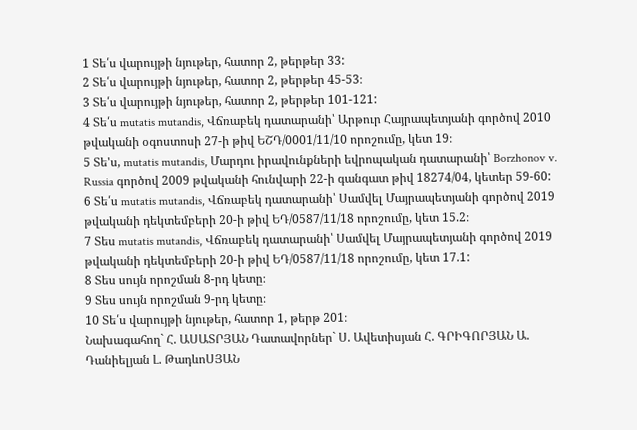1 Տե՛ս վարույթի նյութեր, հատոր 2, թերթեր 33:
2 Տե՛ս վարույթի նյութեր, հատոր 2, թերթեր 45-53։
3 Տե՛ս վարույթի նյութեր, հատոր 2, թերթեր 101-121:
4 Տե՛ս mutatis mutandis, Վճռաբեկ դատարանի՝ Արթուր Հայրապետյանի գործով 2010 թվականի օգոստոսի 27-ի թիվ ԵՇԴ/0001/11/10 որոշումը, կետ 19։
5 Տե'ս, mutatis mutandis, Մարդու իրավունքների եվրոպական դատարանի՝ Borzhonov v. Russia գործով 2009 թվականի հունվարի 22-ի գանգատ թիվ 18274/04, կետեր 59-60:
6 Տե՛ս mutatis mutandis, Վճռաբեկ դատարանի՝ Սամվել Մայրապետյանի գործով 2019 թվականի դեկտեմբերի 20-ի թիվ ԵԴ/0587/11/18 որոշումը, կետ 15.2։
7 Տես mutatis mutandis, Վճռաբեկ դատարանի՝ Սամվել Մայրապետյանի գործով 2019 թվականի դեկտեմբերի 20-ի թիվ ԵԴ/0587/11/18 որոշումը, կետ 17.1:
8 Տես սույն որոշման 8-րդ կետը։
9 Տես սույն որոշման 9-րդ կետը։
10 Տե՛ս վարույթի նյութեր, հատոր 1, թերթ 201։
Նախագահող` Հ. ԱՍԱՏՐՅԱՆ Դատավորներ` Ս. Ավետիսյան Հ. ԳՐԻԳՈՐՅԱՆ Ա. Դանիելյան Լ. ԹադևոՍՅԱՆ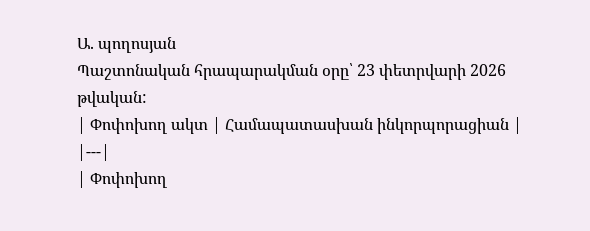Ա. պողոսյան
Պաշտոնական հրապարակման օրը՝ 23 փետրվարի 2026 թվական:
| Փոփոխող ակտ | Համապատասխան ինկորպորացիան |
|---|
| Փոփոխող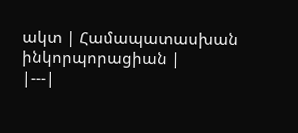ակտ | Համապատասխան ինկորպորացիան |
|---|